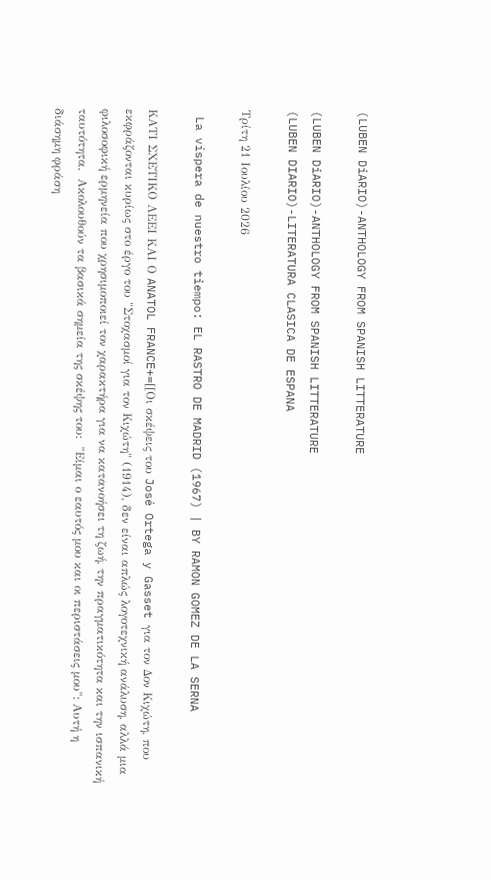(LUBEN DiARIO)-ANTHOLOGY FROM SPANISH LITTERATURE

(LUBEN DiARIO)-ANTHOLOGY FROM SPANISH LITTERATURE
(LUBEN DIARIO)-LITERATURA CLASICA DE ESPANA

Τρίτη 21 Ιουλίου 2026

 La víspera de nuestro tiempo: EL RASTRO DE MADRID (1967) | BY RAMON GOMEZ DE LA SERNA

ΚΑΤΙ ΣΧΕΤΙΚΟ ΛΕΕΙ ΚΑΙ Ο ANATOL FRANCE+=[[Οι σκέψεις του José Ortega y Gasset για τον Δον Κιχώτη, που εκφράζονται κυρίως στο έργο του "Στοχασμοί για τον Κιχώτη" (1914), δεν είναι απλώς λογοτεχνική ανάλυση, αλλά μια φιλοσοφική ερμηνεία που χρησιμοποιεί τον χαρακτήρα για να κατανοήσει τη ζωή, την πραγματικότητα και την ισπανική ταυτότητα.  Ακολουθούν τα βασικά σημεία της σκέψης του:  "Είμαι ο εαυτός μου και οι περιστάσεις μου": Αυτή η διάσημη φράση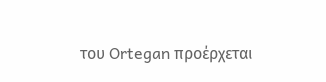του Ortegan προέρχεται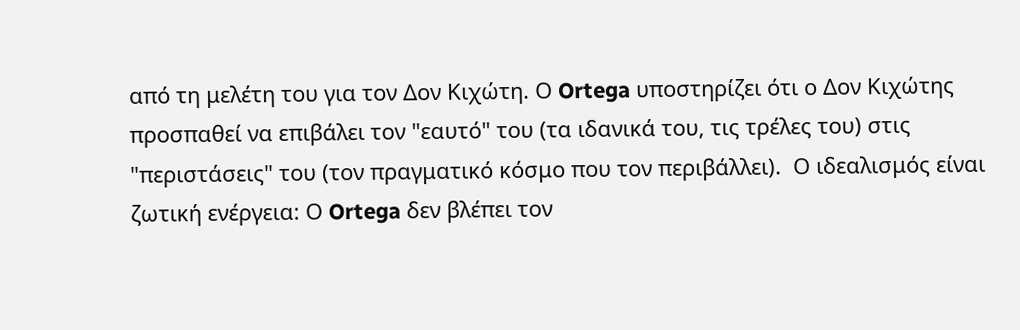από τη μελέτη του για τον Δον Κιχώτη. Ο Ortega υποστηρίζει ότι ο Δον Κιχώτης προσπαθεί να επιβάλει τον "εαυτό" του (τα ιδανικά του, τις τρέλες του) στις "περιστάσεις" του (τον πραγματικό κόσμο που τον περιβάλλει).  Ο ιδεαλισμός είναι ζωτική ενέργεια: Ο Ortega δεν βλέπει τον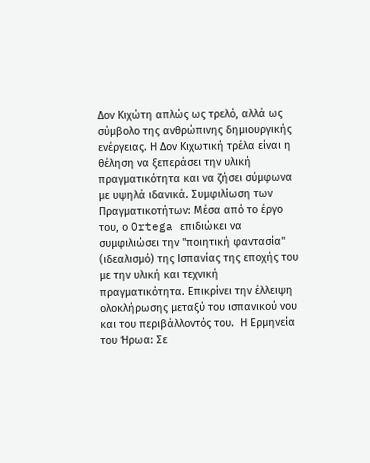Δον Κιχώτη απλώς ως τρελό, αλλά ως σύμβολο της ανθρώπινης δημιουργικής ενέργειας. Η Δον Κιχωτική τρέλα είναι η θέληση να ξεπεράσει την υλική πραγματικότητα και να ζήσει σύμφωνα με υψηλά ιδανικά. Συμφιλίωση των Πραγματικοτήτων: Μέσα από το έργο του, ο Ortega επιδιώκει να συμφιλιώσει την "ποιητική φαντασία" (ιδεαλισμό) της Ισπανίας της εποχής του με την υλική και τεχνική πραγματικότητα. Επικρίνει την έλλειψη ολοκλήρωσης μεταξύ του ισπανικού νου και του περιβάλλοντός του.  Η Ερμηνεία του Ήρωα: Σε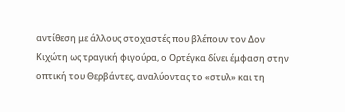αντίθεση με άλλους στοχαστές που βλέπουν τον Δον Κιχώτη ως τραγική φιγούρα, ο Ορτέγκα δίνει έμφαση στην οπτική του Θερβάντες, αναλύοντας το «στυλ» και τη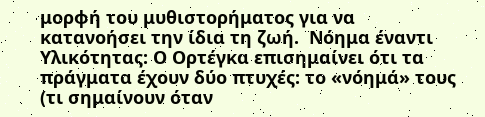μορφή του μυθιστορήματος για να κατανοήσει την ίδια τη ζωή.  Νόημα έναντι Υλικότητας: Ο Ορτέγκα επισημαίνει ότι τα πράγματα έχουν δύο πτυχές: το «νόημά» τους (τι σημαίνουν όταν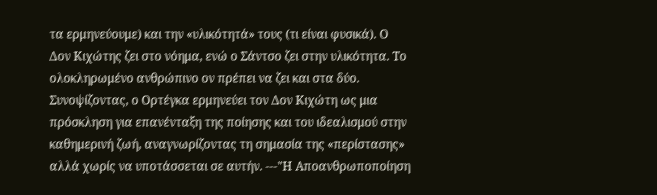τα ερμηνεύουμε) και την «υλικότητά» τους (τι είναι φυσικά). Ο Δον Κιχώτης ζει στο νόημα, ενώ ο Σάντσο ζει στην υλικότητα. Το ολοκληρωμένο ανθρώπινο ον πρέπει να ζει και στα δύο.  Συνοψίζοντας, ο Ορτέγκα ερμηνεύει τον Δον Κιχώτη ως μια πρόσκληση για επανένταξη της ποίησης και του ιδεαλισμού στην καθημερινή ζωή, αναγνωρίζοντας τη σημασία της «περίστασης» αλλά χωρίς να υποτάσσεται σε αυτήν. ---"Η Αποανθρωποποίηση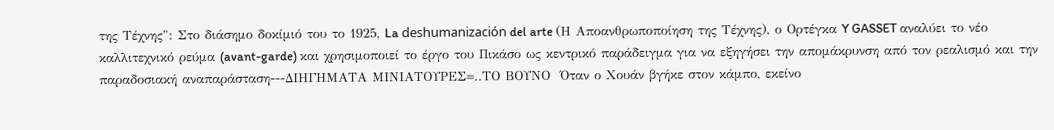της Τέχνης": Στο διάσημο δοκίμιό του το 1925, La deshumanización del arte (Η Αποανθρωποποίηση της Τέχνης), ο Ορτέγκα Y GASSET αναλύει το νέο καλλιτεχνικό ρεύμα (avant-garde) και χρησιμοποιεί το έργο του Πικάσο ως κεντρικό παράδειγμα για να εξηγήσει την απομάκρυνση από τον ρεαλισμό και την παραδοσιακή αναπαράσταση---ΔΙΗΓΗΜΑΤΑ ΜΙΝΙΑΤΟΥΡΕΣ=..ΤΟ ΒΟΥΝΟ  Όταν ο Χουάν βγήκε στον κάμπο, εκείνο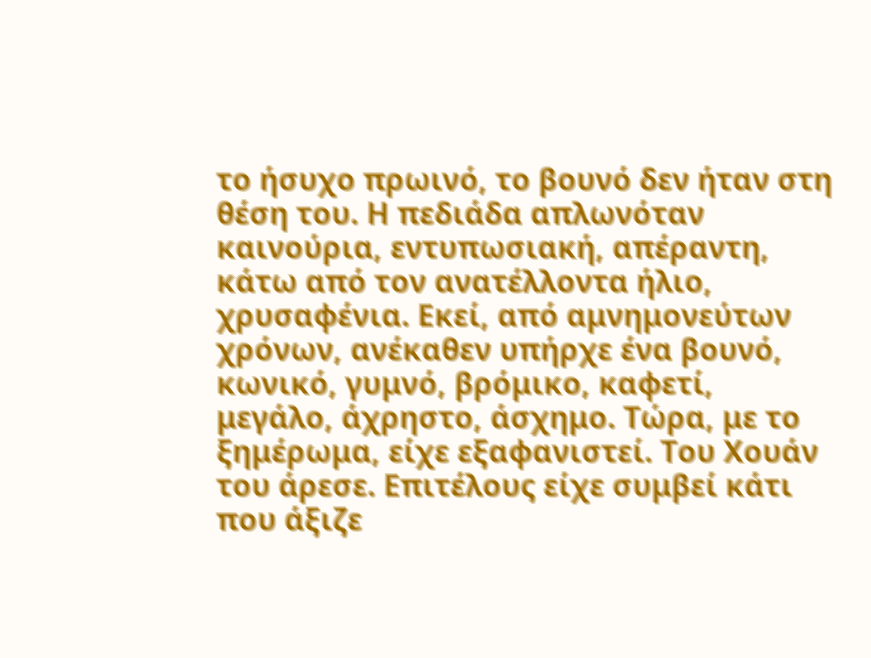το ήσυχο πρωινό, το βουνό δεν ήταν στη θέση του. Η πεδιάδα απλωνόταν καινούρια, εντυπωσιακή, απέραντη, κάτω από τον ανατέλλοντα ήλιο, χρυσαφένια. Εκεί, από αμνημονεύτων χρόνων, ανέκαθεν υπήρχε ένα βουνό, κωνικό, γυμνό, βρόμικο, καφετί, μεγάλο, άχρηστο, άσχημο. Τώρα, με το ξημέρωμα, είχε εξαφανιστεί. Του Χουάν του άρεσε. Επιτέλους είχε συμβεί κάτι που άξιζε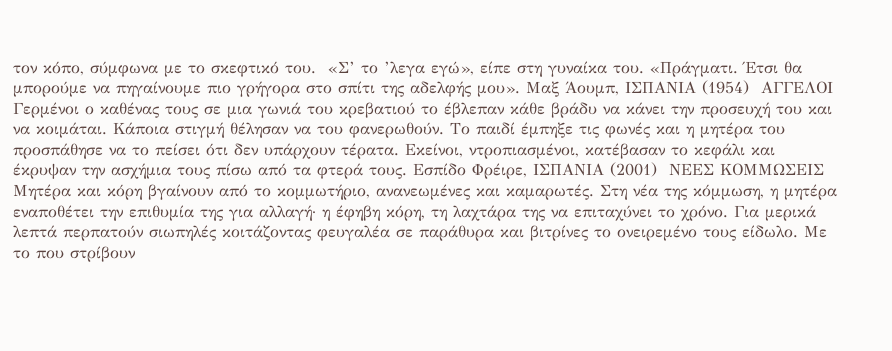τον κόπο, σύμφωνα με το σκεφτικό του.  «Σ’ το ’λεγα εγώ», είπε στη γυναίκα του. «Πράγματι. Έτσι θα μπορούμε να πηγαίνουμε πιο γρήγορα στο σπίτι της αδελφής μου». Μαξ Άουμπ, ΙΣΠΑΝΙΑ (1954)  ΑΓΓΕΛΟΙ  Γερμένοι ο καθένας τους σε μια γωνιά του κρεβατιού το έβλεπαν κάθε βράδυ να κάνει την προσευχή του και να κοιμάται. Κάποια στιγμή θέλησαν να του φανερωθούν. Το παιδί έμπηξε τις φωνές και η μητέρα του προσπάθησε να το πείσει ότι δεν υπάρχουν τέρατα. Εκείνοι, ντροπιασμένοι, κατέβασαν το κεφάλι και έκρυψαν την ασχήμια τους πίσω από τα φτερά τους. Εσπίδο Φρέιρε, ΙΣΠΑΝΙΑ (2001)  ΝΕΕΣ ΚΟΜΜΩΣΕΙΣ  Μητέρα και κόρη βγαίνουν από το κομμωτήριο, ανανεωμένες και καμαρωτές. Στη νέα της κόμμωση, η μητέρα εναποθέτει την επιθυμία της για αλλαγή· η έφηβη κόρη, τη λαχτάρα της να επιταχύνει το χρόνο. Για μερικά λεπτά περπατούν σιωπηλές κοιτάζοντας φευγαλέα σε παράθυρα και βιτρίνες το ονειρεμένο τους είδωλο. Με το που στρίβουν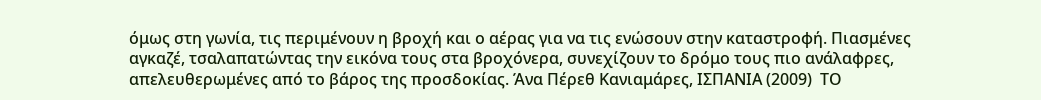όμως στη γωνία, τις περιμένουν η βροχή και ο αέρας για να τις ενώσουν στην καταστροφή. Πιασμένες αγκαζέ, τσαλαπατώντας την εικόνα τους στα βροχόνερα, συνεχίζουν το δρόμο τους πιο ανάλαφρες, απελευθερωμένες από το βάρος της προσδοκίας. Άνα Πέρεθ Κανιαμάρες, ΙΣΠΑΝΙΑ (2009)  ΤΟ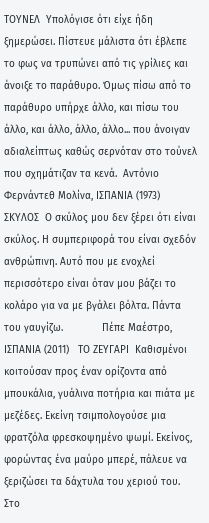ΤΟΥΝΕΛ  Υπολόγισε ότι είχε ήδη ξημερώσει. Πίστευε μάλιστα ότι έβλεπε το φως να τρυπώνει από τις γρίλιες και άνοιξε το παράθυρο. Όμως πίσω από το παράθυρο υπήρχε άλλο, και πίσω του άλλο, και άλλο, άλλο, άλλο... που άνοιγαν αδιαλείπτως καθώς σερνόταν στο τούνελ που σχημάτιζαν τα κενά.  Αντόνιο Φερνάντεθ Μολίνα, ΙΣΠΑΝΙΑ (1973)  ΣΚΥΛΟΣ  Ο σκύλος μου δεν ξέρει ότι είναι σκύλος. Η συμπεριφορά του είναι σχεδόν ανθρώπινη. Αυτό που με ενοχλεί περισσότερο είναι όταν μου βάζει το κολάρο για να με βγάλει βόλτα. Πάντα του γαυγίζω.             Πέπε Μαέστρο, ΙΣΠΑΝΙΑ (2011)   ΤΟ ΖΕΥΓΑΡΙ  Καθισμένοι κοιτούσαν προς έναν ορίζοντα από μπουκάλια, γυάλινα ποτήρια και πιάτα με μεζέδες. Εκείνη τσιμπολογούσε μια φρατζόλα φρεσκοψημένο ψωμί. Εκείνος, φορώντας ένα μαύρο μπερέ, πάλευε να ξεριζώσει τα δάχτυλα του χεριού του. Στο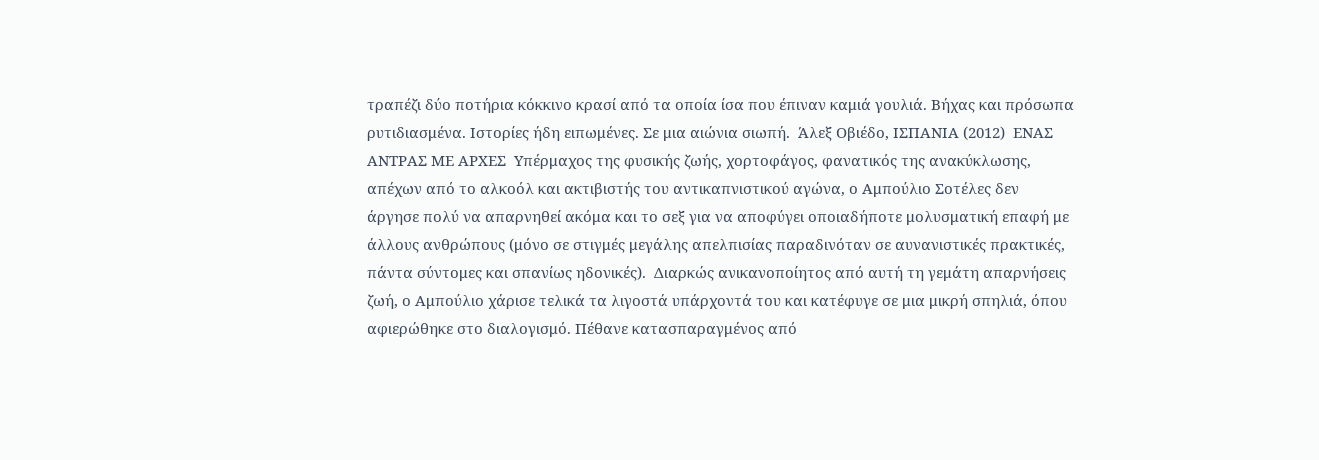τραπέζι δύο ποτήρια κόκκινο κρασί από τα οποία ίσα που έπιναν καμιά γουλιά. Βήχας και πρόσωπα ρυτιδιασμένα. Ιστορίες ήδη ειπωμένες. Σε μια αιώνια σιωπή.  Άλεξ Οβιέδο, ΙΣΠΑΝΙΑ (2012)  ΕΝΑΣ ΑΝΤΡΑΣ ΜΕ ΑΡΧΕΣ  Υπέρμαχος της φυσικής ζωής, χορτοφάγος, φανατικός της ανακύκλωσης, απέχων από το αλκοόλ και ακτιβιστής του αντικαπνιστικού αγώνα, ο Αμπούλιο Σοτέλες δεν άργησε πολύ να απαρνηθεί ακόμα και το σεξ για να αποφύγει οποιαδήποτε μολυσματική επαφή με άλλους ανθρώπους (μόνο σε στιγμές μεγάλης απελπισίας παραδινόταν σε αυνανιστικές πρακτικές, πάντα σύντομες και σπανίως ηδονικές).  Διαρκώς ανικανοποίητος από αυτή τη γεμάτη απαρνήσεις ζωή, ο Αμπούλιο χάρισε τελικά τα λιγοστά υπάρχοντά του και κατέφυγε σε μια μικρή σπηλιά, όπου αφιερώθηκε στο διαλογισμό. Πέθανε κατασπαραγμένος από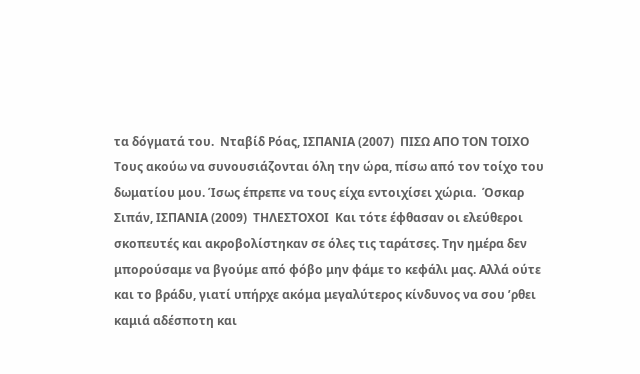τα δόγματά του.  Νταβίδ Ρόας, ΙΣΠΑΝΙΑ (2007)  ΠΙΣΩ ΑΠΟ ΤΟΝ ΤΟΙΧΟ  Τους ακούω να συνουσιάζονται όλη την ώρα, πίσω από τον τοίχο του δωματίου μου. Ίσως έπρεπε να τους είχα εντοιχίσει χώρια.  Όσκαρ Σιπάν, ΙΣΠΑΝΙΑ (2009)  ΤHΛΕΣΤΟΧΟΙ  Και τότε έφθασαν οι ελεύθεροι σκοπευτές και ακροβολίστηκαν σε όλες τις ταράτσες. Την ημέρα δεν μπορούσαμε να βγούμε από φόβο μην φάμε το κεφάλι μας. Αλλά ούτε και το βράδυ, γιατί υπήρχε ακόμα μεγαλύτερος κίνδυνος να σου ’ρθει καμιά αδέσποτη και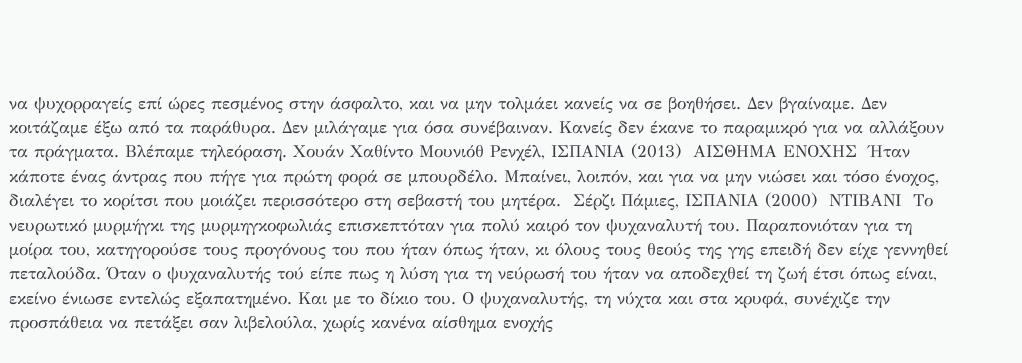να ψυχορραγείς επί ώρες πεσμένος στην άσφαλτο, και να μην τολμάει κανείς να σε βοηθήσει. Δεν βγαίναμε. Δεν κοιτάζαμε έξω από τα παράθυρα. Δεν μιλάγαμε για όσα συνέβαιναν. Κανείς δεν έκανε το παραμικρό για να αλλάξουν τα πράγματα. Βλέπαμε τηλεόραση. Χουάν Χαθίντο Μουνιόθ Ρενχέλ, ΙΣΠΑΝΙΑ (2013)  ΑΙΣΘΗΜΑ ΕΝΟΧΗΣ  Ήταν κάποτε ένας άντρας που πήγε για πρώτη φορά σε μπουρδέλο. Μπαίνει, λοιπόν, και για να μην νιώσει και τόσο ένοχος, διαλέγει το κορίτσι που μοιάζει περισσότερο στη σεβαστή του μητέρα.  Σέρζι Πάμιες, ΙΣΠΑΝΙΑ (2000)  ΝΤΙΒΑΝΙ  Το νευρωτικό μυρμήγκι της μυρμηγκοφωλιάς επισκεπτόταν για πολύ καιρό τον ψυχαναλυτή του. Παραπονιόταν για τη μοίρα του, κατηγορούσε τους προγόνους του που ήταν όπως ήταν, κι όλους τους θεούς της γης επειδή δεν είχε γεννηθεί πεταλούδα. Όταν ο ψυχαναλυτής τού είπε πως η λύση για τη νεύρωσή του ήταν να αποδεχθεί τη ζωή έτσι όπως είναι, εκείνο ένιωσε εντελώς εξαπατημένο. Και με το δίκιο του. Ο ψυχαναλυτής, τη νύχτα και στα κρυφά, συνέχιζε την προσπάθεια να πετάξει σαν λιβελούλα, χωρίς κανένα αίσθημα ενοχής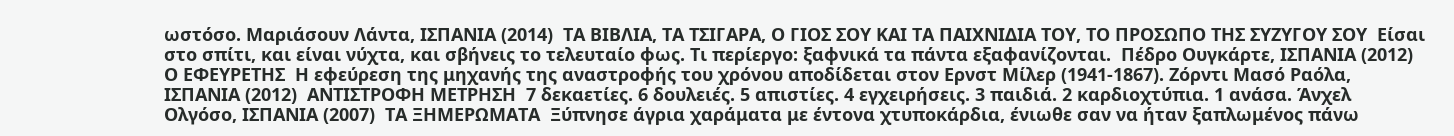ωστόσο. Μαριάσουν Λάντα, ΙΣΠΑΝΙΑ (2014)  ΤΑ ΒΙΒΛΙΑ, ΤΑ ΤΣΙΓΑΡΑ, Ο ΓΙΟΣ ΣΟΥ ΚΑΙ ΤΑ ΠΑΙΧΝΙΔΙΑ ΤΟΥ, ΤΟ ΠΡΟΣΩΠΟ ΤΗΣ ΣΥΖΥΓΟΥ ΣΟΥ  Είσαι στο σπίτι, και είναι νύχτα, και σβήνεις το τελευταίο φως. Τι περίεργο: ξαφνικά τα πάντα εξαφανίζονται.  Πέδρο Ουγκάρτε, ΙΣΠΑΝΙΑ (2012)     Ο ΕΦΕΥΡΕΤΗΣ  Η εφεύρεση της μηχανής της αναστροφής του χρόνου αποδίδεται στον Ερνστ Μίλερ (1941-1867). Ζόρντι Μασό Ραόλα, ΙΣΠΑΝΙΑ (2012)  ΑΝΤΙΣΤΡΟΦΗ ΜΕΤΡΗΣΗ  7 δεκαετίες. 6 δουλειές. 5 απιστίες. 4 εγχειρήσεις. 3 παιδιά. 2 καρδιοχτύπια. 1 ανάσα. Άνχελ Ολγόσο, ΙΣΠΑΝΙΑ (2007)  ΤΑ ΞΗΜΕΡΩΜΑΤΑ  Ξύπνησε άγρια χαράματα με έντονα χτυποκάρδια, ένιωθε σαν να ήταν ξαπλωμένος πάνω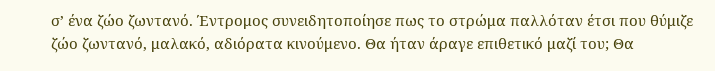σ’ ένα ζώο ζωντανό. Έντρομος συνειδητοποίησε πως το στρώμα παλλόταν έτσι που θύμιζε ζώο ζωντανό, μαλακό, αδιόρατα κινούμενο. Θα ήταν άραγε επιθετικό μαζί του; Θα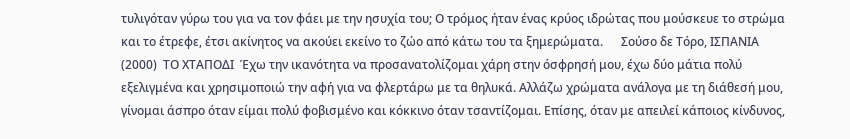τυλιγόταν γύρω του για να τον φάει με την ησυχία του; Ο τρόμος ήταν ένας κρύος ιδρώτας που μούσκευε το στρώμα και το έτρεφε, έτσι ακίνητος να ακούει εκείνο το ζώο από κάτω του τα ξημερώματα.      Σούσο δε Τόρο, ΙΣΠΑΝΙΑ (2000)  ΤΟ ΧΤΑΠΟΔΙ  Έχω την ικανότητα να προσανατολίζομαι χάρη στην όσφρησή μου, έχω δύο μάτια πολύ εξελιγμένα και χρησιμοποιώ την αφή για να φλερτάρω με τα θηλυκά. Αλλάζω χρώματα ανάλογα με τη διάθεσή μου, γίνομαι άσπρο όταν είμαι πολύ φοβισμένο και κόκκινο όταν τσαντίζομαι. Επίσης, όταν με απειλεί κάποιος κίνδυνος,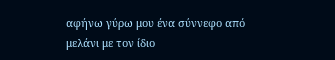αφήνω γύρω μου ένα σύννεφο από μελάνι με τον ίδιο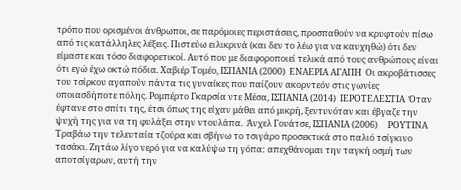τρόπο που ορισμένοι άνθρωποι, σε παρόμοιες περιστάσεις, προσπαθούν να κρυφτούν πίσω από τις κατάλληλες λέξεις. Πιστεύω ειλικρινά (και δεν το λέω για να καυχηθώ) ότι δεν είμαστε και τόσο διαφορετικοί. Αυτό που με διαφοροποιεί τελικά από τους ανθρώπους είναι ότι εγώ έχω οκτώ πόδια. Χαβιέρ Τομέο, ΙΣΠΑΝΙΑ (2000)  ΕΝΑΕΡΙΑ ΑΓΑΠΗ  Οι ακροβάτισσες του τσίρκου αγαπούν πάντα τις γυναίκες που παίζουν ακορντεόν στις γωνίες οποιασδήποτε πόλης. Ρομπέρτο Γκαρσία ντε Μέσα, ΙΣΠΑΝΙΑ (2014)  ΙΕΡΟΤΕΛΕΣΤΙΑ  Όταν έφτανε στο σπίτι της, έτσι όπως της είχαν μάθει από μικρή, ξεντυνόταν και έβγαζε την ψυχή της για να τη φυλάξει στην ντουλάπα.  Άνχελ Γουάτσε, ΙΣΠΑΝΙΑ (2006)     ΡΟΥΤΙΝΑ  Τραβάω την τελευταία τζούρα και σβήνω το τσιγάρο προσεκτικά στο παλιό τσίγκινο τασάκι. Ζητάω λίγο νερό για να καλύψω τη γόπα: απεχθάνομαι την ταγκή οσμή των αποτσίγαρων, αυτή την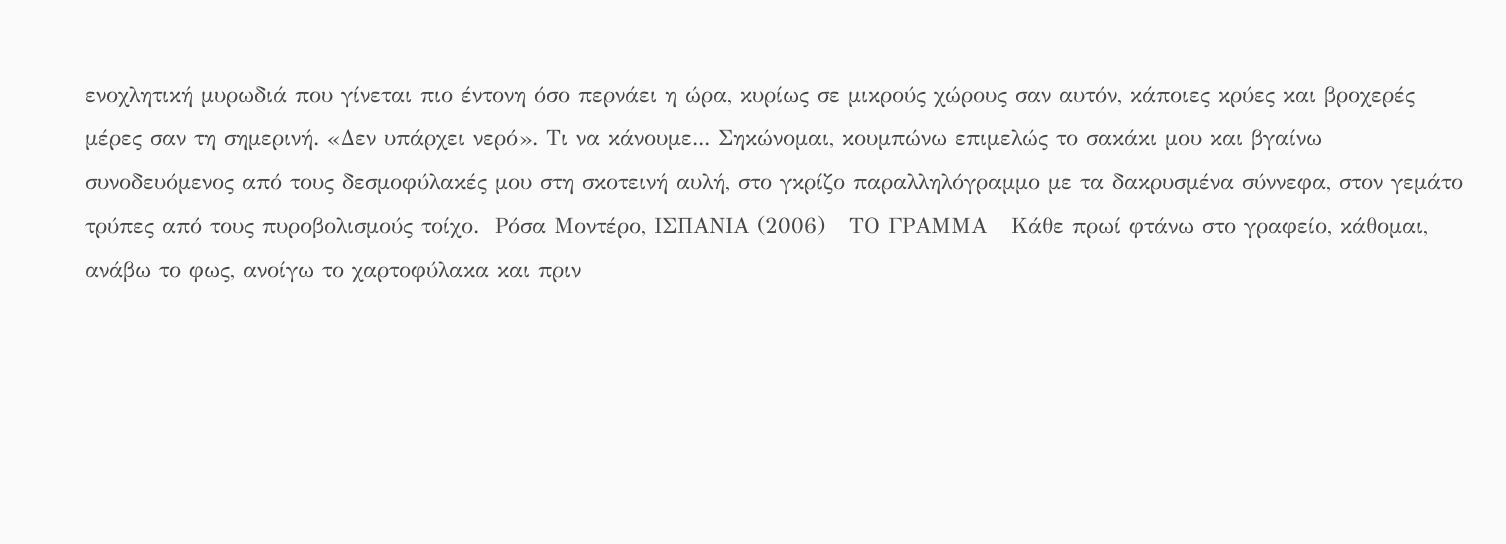ενοχλητική μυρωδιά που γίνεται πιο έντονη όσο περνάει η ώρα, κυρίως σε μικρούς χώρους σαν αυτόν, κάποιες κρύες και βροχερές μέρες σαν τη σημερινή. «Δεν υπάρχει νερό». Τι να κάνουμε... Σηκώνομαι, κουμπώνω επιμελώς το σακάκι μου και βγαίνω συνοδευόμενος από τους δεσμοφύλακές μου στη σκοτεινή αυλή, στο γκρίζο παραλληλόγραμμο με τα δακρυσμένα σύννεφα, στον γεμάτο τρύπες από τους πυροβολισμούς τοίχο.  Ρόσα Μοντέρο, ΙΣΠΑΝΙΑ (2006)   ΤO ΓΡΑΜΜΑ   Κάθε πρωί φτάνω στο γραφείο, κάθομαι, ανάβω το φως, ανοίγω το χαρτοφύλακα και πριν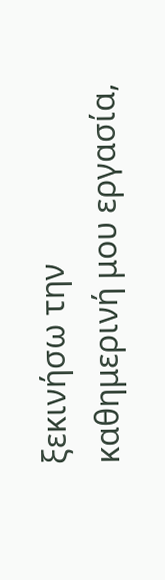ξεκινήσω την καθημερινή μου εργασία,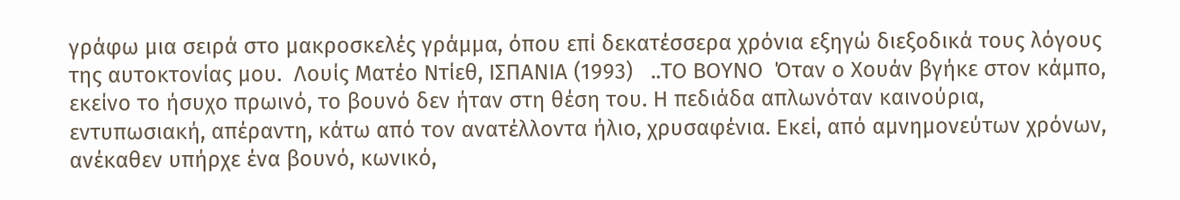γράφω μια σειρά στο μακροσκελές γράμμα, όπου επί δεκατέσσερα χρόνια εξηγώ διεξοδικά τους λόγους της αυτοκτονίας μου.  Λουίς Ματέο Ντίεθ, ΙΣΠΑΝΙΑ (1993)   ..ΤΟ ΒΟΥΝΟ  Όταν ο Χουάν βγήκε στον κάμπο, εκείνο το ήσυχο πρωινό, το βουνό δεν ήταν στη θέση του. Η πεδιάδα απλωνόταν καινούρια, εντυπωσιακή, απέραντη, κάτω από τον ανατέλλοντα ήλιο, χρυσαφένια. Εκεί, από αμνημονεύτων χρόνων, ανέκαθεν υπήρχε ένα βουνό, κωνικό,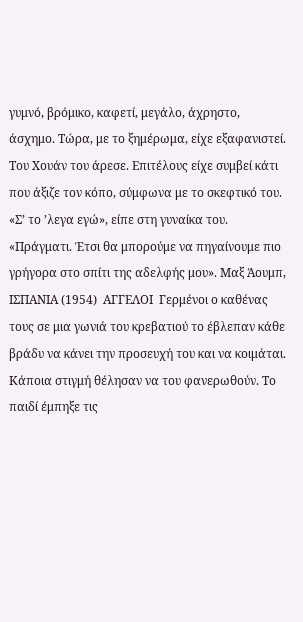γυμνό, βρόμικο, καφετί, μεγάλο, άχρηστο, άσχημο. Τώρα, με το ξημέρωμα, είχε εξαφανιστεί. Του Χουάν του άρεσε. Επιτέλους είχε συμβεί κάτι που άξιζε τον κόπο, σύμφωνα με το σκεφτικό του.  «Σ’ το ’λεγα εγώ», είπε στη γυναίκα του. «Πράγματι. Έτσι θα μπορούμε να πηγαίνουμε πιο γρήγορα στο σπίτι της αδελφής μου». Μαξ Άουμπ, ΙΣΠΑΝΙΑ (1954)  ΑΓΓΕΛΟΙ  Γερμένοι ο καθένας τους σε μια γωνιά του κρεβατιού το έβλεπαν κάθε βράδυ να κάνει την προσευχή του και να κοιμάται. Κάποια στιγμή θέλησαν να του φανερωθούν. Το παιδί έμπηξε τις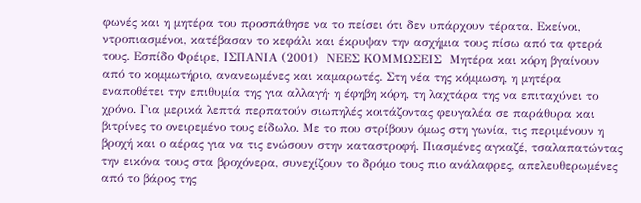φωνές και η μητέρα του προσπάθησε να το πείσει ότι δεν υπάρχουν τέρατα. Εκείνοι, ντροπιασμένοι, κατέβασαν το κεφάλι και έκρυψαν την ασχήμια τους πίσω από τα φτερά τους. Εσπίδο Φρέιρε, ΙΣΠΑΝΙΑ (2001)  ΝΕΕΣ ΚΟΜΜΩΣΕΙΣ  Μητέρα και κόρη βγαίνουν από το κομμωτήριο, ανανεωμένες και καμαρωτές. Στη νέα της κόμμωση, η μητέρα εναποθέτει την επιθυμία της για αλλαγή· η έφηβη κόρη, τη λαχτάρα της να επιταχύνει το χρόνο. Για μερικά λεπτά περπατούν σιωπηλές κοιτάζοντας φευγαλέα σε παράθυρα και βιτρίνες το ονειρεμένο τους είδωλο. Με το που στρίβουν όμως στη γωνία, τις περιμένουν η βροχή και ο αέρας για να τις ενώσουν στην καταστροφή. Πιασμένες αγκαζέ, τσαλαπατώντας την εικόνα τους στα βροχόνερα, συνεχίζουν το δρόμο τους πιο ανάλαφρες, απελευθερωμένες από το βάρος της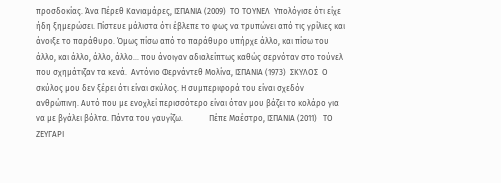προσδοκίας. Άνα Πέρεθ Κανιαμάρες, ΙΣΠΑΝΙΑ (2009)  ΤΟ ΤΟΥΝΕΛ  Υπολόγισε ότι είχε ήδη ξημερώσει. Πίστευε μάλιστα ότι έβλεπε το φως να τρυπώνει από τις γρίλιες και άνοιξε το παράθυρο. Όμως πίσω από το παράθυρο υπήρχε άλλο, και πίσω του άλλο, και άλλο, άλλο, άλλο... που άνοιγαν αδιαλείπτως καθώς σερνόταν στο τούνελ που σχημάτιζαν τα κενά.  Αντόνιο Φερνάντεθ Μολίνα, ΙΣΠΑΝΙΑ (1973)  ΣΚΥΛΟΣ  Ο σκύλος μου δεν ξέρει ότι είναι σκύλος. Η συμπεριφορά του είναι σχεδόν ανθρώπινη. Αυτό που με ενοχλεί περισσότερο είναι όταν μου βάζει το κολάρο για να με βγάλει βόλτα. Πάντα του γαυγίζω.             Πέπε Μαέστρο, ΙΣΠΑΝΙΑ (2011)   ΤΟ ΖΕΥΓΑΡΙ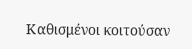Καθισμένοι κοιτούσαν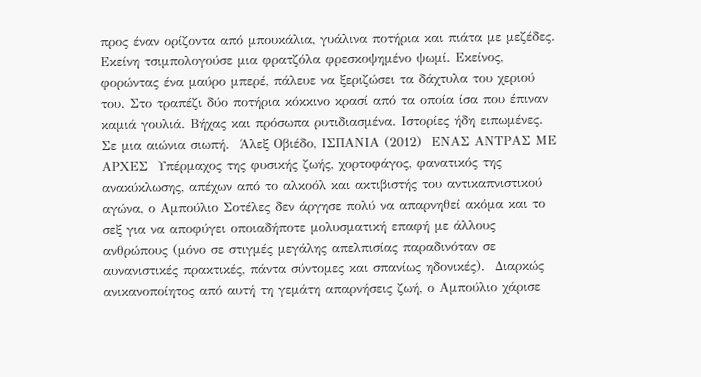προς έναν ορίζοντα από μπουκάλια, γυάλινα ποτήρια και πιάτα με μεζέδες. Εκείνη τσιμπολογούσε μια φρατζόλα φρεσκοψημένο ψωμί. Εκείνος, φορώντας ένα μαύρο μπερέ, πάλευε να ξεριζώσει τα δάχτυλα του χεριού του. Στο τραπέζι δύο ποτήρια κόκκινο κρασί από τα οποία ίσα που έπιναν καμιά γουλιά. Βήχας και πρόσωπα ρυτιδιασμένα. Ιστορίες ήδη ειπωμένες. Σε μια αιώνια σιωπή.  Άλεξ Οβιέδο, ΙΣΠΑΝΙΑ (2012)  ΕΝΑΣ ΑΝΤΡΑΣ ΜΕ ΑΡΧΕΣ  Υπέρμαχος της φυσικής ζωής, χορτοφάγος, φανατικός της ανακύκλωσης, απέχων από το αλκοόλ και ακτιβιστής του αντικαπνιστικού αγώνα, ο Αμπούλιο Σοτέλες δεν άργησε πολύ να απαρνηθεί ακόμα και το σεξ για να αποφύγει οποιαδήποτε μολυσματική επαφή με άλλους ανθρώπους (μόνο σε στιγμές μεγάλης απελπισίας παραδινόταν σε αυνανιστικές πρακτικές, πάντα σύντομες και σπανίως ηδονικές).  Διαρκώς ανικανοποίητος από αυτή τη γεμάτη απαρνήσεις ζωή, ο Αμπούλιο χάρισε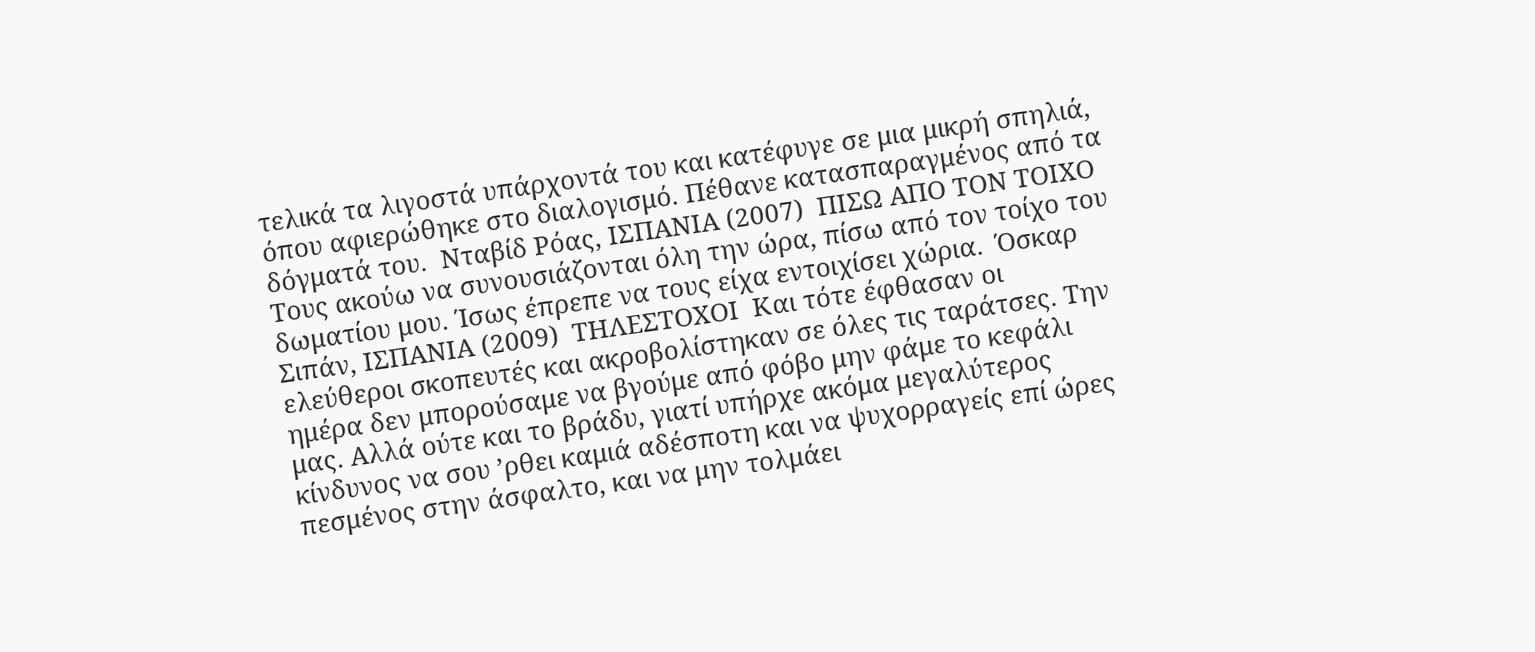τελικά τα λιγοστά υπάρχοντά του και κατέφυγε σε μια μικρή σπηλιά, όπου αφιερώθηκε στο διαλογισμό. Πέθανε κατασπαραγμένος από τα δόγματά του.  Νταβίδ Ρόας, ΙΣΠΑΝΙΑ (2007)  ΠΙΣΩ ΑΠΟ ΤΟΝ ΤΟΙΧΟ  Τους ακούω να συνουσιάζονται όλη την ώρα, πίσω από τον τοίχο του δωματίου μου. Ίσως έπρεπε να τους είχα εντοιχίσει χώρια.  Όσκαρ Σιπάν, ΙΣΠΑΝΙΑ (2009)  ΤHΛΕΣΤΟΧΟΙ  Και τότε έφθασαν οι ελεύθεροι σκοπευτές και ακροβολίστηκαν σε όλες τις ταράτσες. Την ημέρα δεν μπορούσαμε να βγούμε από φόβο μην φάμε το κεφάλι μας. Αλλά ούτε και το βράδυ, γιατί υπήρχε ακόμα μεγαλύτερος κίνδυνος να σου ’ρθει καμιά αδέσποτη και να ψυχορραγείς επί ώρες πεσμένος στην άσφαλτο, και να μην τολμάει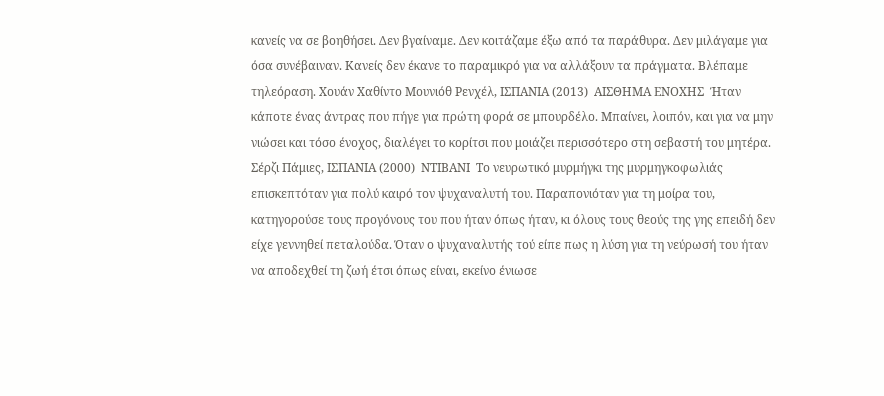κανείς να σε βοηθήσει. Δεν βγαίναμε. Δεν κοιτάζαμε έξω από τα παράθυρα. Δεν μιλάγαμε για όσα συνέβαιναν. Κανείς δεν έκανε το παραμικρό για να αλλάξουν τα πράγματα. Βλέπαμε τηλεόραση. Χουάν Χαθίντο Μουνιόθ Ρενχέλ, ΙΣΠΑΝΙΑ (2013)  ΑΙΣΘΗΜΑ ΕΝΟΧΗΣ  Ήταν κάποτε ένας άντρας που πήγε για πρώτη φορά σε μπουρδέλο. Μπαίνει, λοιπόν, και για να μην νιώσει και τόσο ένοχος, διαλέγει το κορίτσι που μοιάζει περισσότερο στη σεβαστή του μητέρα.  Σέρζι Πάμιες, ΙΣΠΑΝΙΑ (2000)  ΝΤΙΒΑΝΙ  Το νευρωτικό μυρμήγκι της μυρμηγκοφωλιάς επισκεπτόταν για πολύ καιρό τον ψυχαναλυτή του. Παραπονιόταν για τη μοίρα του, κατηγορούσε τους προγόνους του που ήταν όπως ήταν, κι όλους τους θεούς της γης επειδή δεν είχε γεννηθεί πεταλούδα. Όταν ο ψυχαναλυτής τού είπε πως η λύση για τη νεύρωσή του ήταν να αποδεχθεί τη ζωή έτσι όπως είναι, εκείνο ένιωσε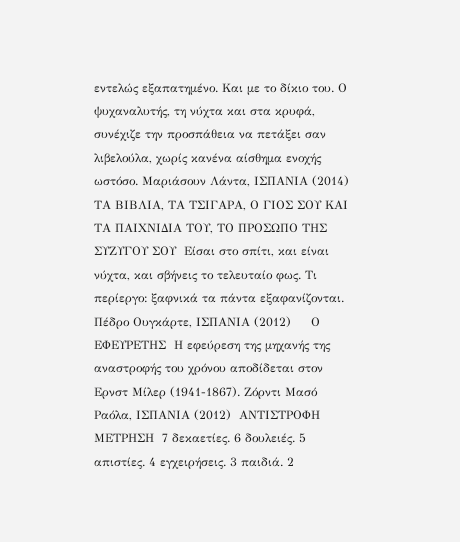εντελώς εξαπατημένο. Και με το δίκιο του. Ο ψυχαναλυτής, τη νύχτα και στα κρυφά, συνέχιζε την προσπάθεια να πετάξει σαν λιβελούλα, χωρίς κανένα αίσθημα ενοχής ωστόσο. Μαριάσουν Λάντα, ΙΣΠΑΝΙΑ (2014)  ΤΑ ΒΙΒΛΙΑ, ΤΑ ΤΣΙΓΑΡΑ, Ο ΓΙΟΣ ΣΟΥ ΚΑΙ ΤΑ ΠΑΙΧΝΙΔΙΑ ΤΟΥ, ΤΟ ΠΡΟΣΩΠΟ ΤΗΣ ΣΥΖΥΓΟΥ ΣΟΥ  Είσαι στο σπίτι, και είναι νύχτα, και σβήνεις το τελευταίο φως. Τι περίεργο: ξαφνικά τα πάντα εξαφανίζονται.  Πέδρο Ουγκάρτε, ΙΣΠΑΝΙΑ (2012)     Ο ΕΦΕΥΡΕΤΗΣ  Η εφεύρεση της μηχανής της αναστροφής του χρόνου αποδίδεται στον Ερνστ Μίλερ (1941-1867). Ζόρντι Μασό Ραόλα, ΙΣΠΑΝΙΑ (2012)  ΑΝΤΙΣΤΡΟΦΗ ΜΕΤΡΗΣΗ  7 δεκαετίες. 6 δουλειές. 5 απιστίες. 4 εγχειρήσεις. 3 παιδιά. 2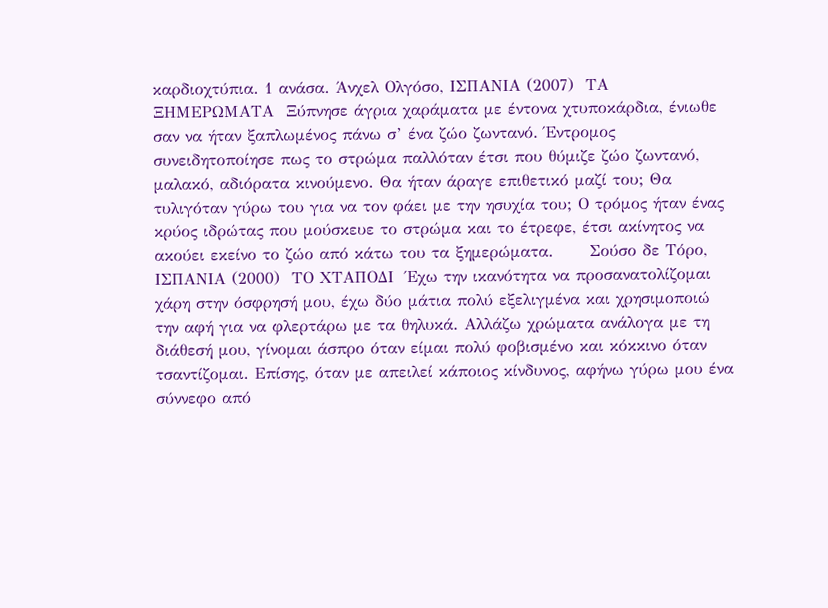καρδιοχτύπια. 1 ανάσα. Άνχελ Ολγόσο, ΙΣΠΑΝΙΑ (2007)  ΤΑ ΞΗΜΕΡΩΜΑΤΑ  Ξύπνησε άγρια χαράματα με έντονα χτυποκάρδια, ένιωθε σαν να ήταν ξαπλωμένος πάνω σ’ ένα ζώο ζωντανό. Έντρομος συνειδητοποίησε πως το στρώμα παλλόταν έτσι που θύμιζε ζώο ζωντανό, μαλακό, αδιόρατα κινούμενο. Θα ήταν άραγε επιθετικό μαζί του; Θα τυλιγόταν γύρω του για να τον φάει με την ησυχία του; Ο τρόμος ήταν ένας κρύος ιδρώτας που μούσκευε το στρώμα και το έτρεφε, έτσι ακίνητος να ακούει εκείνο το ζώο από κάτω του τα ξημερώματα.      Σούσο δε Τόρο, ΙΣΠΑΝΙΑ (2000)  ΤΟ ΧΤΑΠΟΔΙ  Έχω την ικανότητα να προσανατολίζομαι χάρη στην όσφρησή μου, έχω δύο μάτια πολύ εξελιγμένα και χρησιμοποιώ την αφή για να φλερτάρω με τα θηλυκά. Αλλάζω χρώματα ανάλογα με τη διάθεσή μου, γίνομαι άσπρο όταν είμαι πολύ φοβισμένο και κόκκινο όταν τσαντίζομαι. Επίσης, όταν με απειλεί κάποιος κίνδυνος, αφήνω γύρω μου ένα σύννεφο από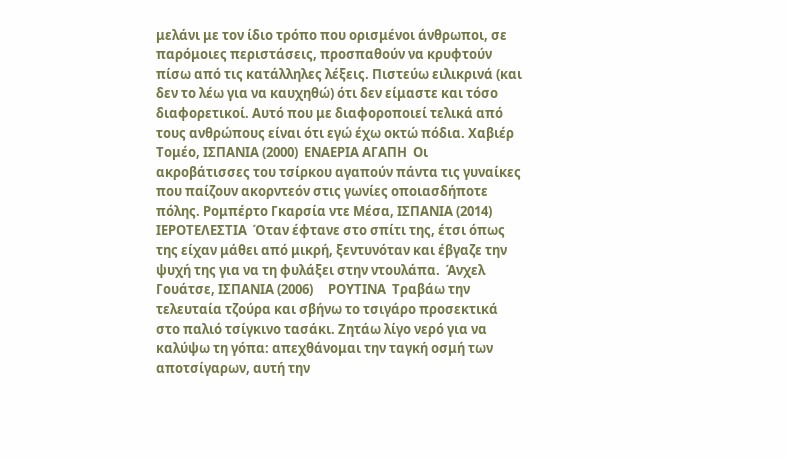μελάνι με τον ίδιο τρόπο που ορισμένοι άνθρωποι, σε παρόμοιες περιστάσεις, προσπαθούν να κρυφτούν πίσω από τις κατάλληλες λέξεις. Πιστεύω ειλικρινά (και δεν το λέω για να καυχηθώ) ότι δεν είμαστε και τόσο διαφορετικοί. Αυτό που με διαφοροποιεί τελικά από τους ανθρώπους είναι ότι εγώ έχω οκτώ πόδια. Χαβιέρ Τομέο, ΙΣΠΑΝΙΑ (2000)  ΕΝΑΕΡΙΑ ΑΓΑΠΗ  Οι ακροβάτισσες του τσίρκου αγαπούν πάντα τις γυναίκες που παίζουν ακορντεόν στις γωνίες οποιασδήποτε πόλης. Ρομπέρτο Γκαρσία ντε Μέσα, ΙΣΠΑΝΙΑ (2014)  ΙΕΡΟΤΕΛΕΣΤΙΑ  Όταν έφτανε στο σπίτι της, έτσι όπως της είχαν μάθει από μικρή, ξεντυνόταν και έβγαζε την ψυχή της για να τη φυλάξει στην ντουλάπα.  Άνχελ Γουάτσε, ΙΣΠΑΝΙΑ (2006)     ΡΟΥΤΙΝΑ  Τραβάω την τελευταία τζούρα και σβήνω το τσιγάρο προσεκτικά στο παλιό τσίγκινο τασάκι. Ζητάω λίγο νερό για να καλύψω τη γόπα: απεχθάνομαι την ταγκή οσμή των αποτσίγαρων, αυτή την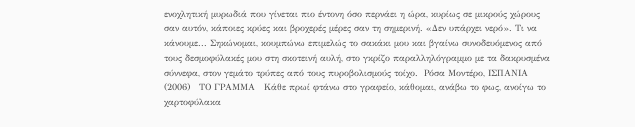ενοχλητική μυρωδιά που γίνεται πιο έντονη όσο περνάει η ώρα, κυρίως σε μικρούς χώρους σαν αυτόν, κάποιες κρύες και βροχερές μέρες σαν τη σημερινή. «Δεν υπάρχει νερό». Τι να κάνουμε... Σηκώνομαι, κουμπώνω επιμελώς το σακάκι μου και βγαίνω συνοδευόμενος από τους δεσμοφύλακές μου στη σκοτεινή αυλή, στο γκρίζο παραλληλόγραμμο με τα δακρυσμένα σύννεφα, στον γεμάτο τρύπες από τους πυροβολισμούς τοίχο.  Ρόσα Μοντέρο, ΙΣΠΑΝΙΑ (2006)   ΤO ΓΡΑΜΜΑ   Κάθε πρωί φτάνω στο γραφείο, κάθομαι, ανάβω το φως, ανοίγω το χαρτοφύλακα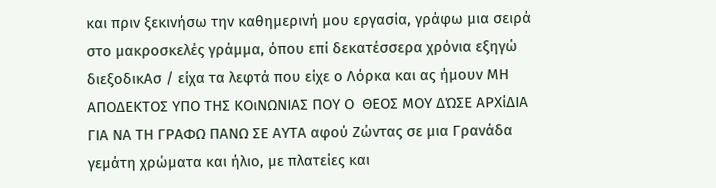και πριν ξεκινήσω την καθημερινή μου εργασία, γράφω μια σειρά στο μακροσκελές γράμμα, όπου επί δεκατέσσερα χρόνια εξηγώ διεξοδικΑσ / είχα τα λεφτά που είχε ο Λόρκα και ας ήμουν ΜΗ ΑΠΟΔΕΚΤΟΣ ΥΠΟ ΤΗΣ ΚΟιΝΩΝΙΑΣ ΠΟΥ Ο  ΘΕΟΣ ΜΟΥ ΔΏΣΕ ΑΡΧίΔΙΑ ΓΙΑ ΝΑ ΤΗ ΓΡΑΦΩ ΠΑΝΩ ΣΕ ΑΥΤΑ αφού Ζώντας σε μια Γρανάδα γεμάτη χρώματα και ήλιο, με πλατείες και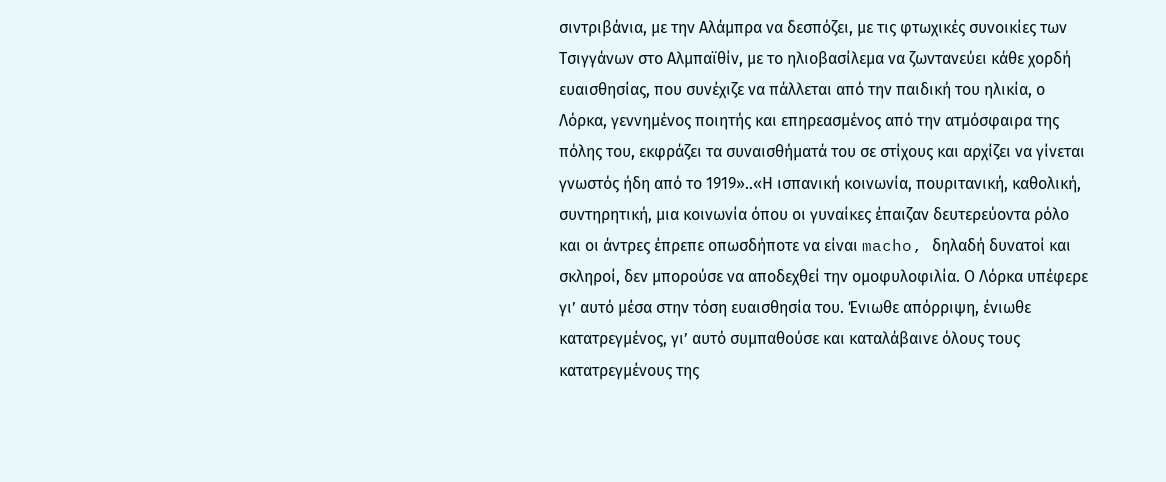σιντριβάνια, με την Αλάμπρα να δεσπόζει, με τις φτωχικές συνοικίες των Τσιγγάνων στο Αλμπαϊθίν, με το ηλιοβασίλεμα να ζωντανεύει κάθε χορδή ευαισθησίας, που συνέχιζε να πάλλεται από την παιδική του ηλικία, ο Λόρκα, γεννημένος ποιητής και επηρεασμένος από την ατμόσφαιρα της πόλης του, εκφράζει τα συναισθήματά του σε στίχους και αρχίζει να γίνεται γνωστός ήδη από το 1919»..«Η ισπανική κοινωνία, πουριτανική, καθολική, συντηρητική, μια κοινωνία όπου οι γυναίκες έπαιζαν δευτερεύοντα ρόλο και οι άντρες έπρεπε οπωσδήποτε να είναι macho, δηλαδή δυνατοί και σκληροί, δεν μπορούσε να αποδεχθεί την ομοφυλοφιλία. Ο Λόρκα υπέφερε γι’ αυτό μέσα στην τόση ευαισθησία του. Ένιωθε απόρριψη, ένιωθε κατατρεγμένος, γι’ αυτό συμπαθούσε και καταλάβαινε όλους τους κατατρεγμένους της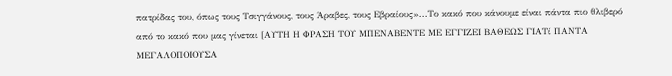πατρίδας του, όπως τους Τσιγγάνους, τους Άραβες, τους Εβραίους»...Το κακό που κάνουμε είναι πάντα πιο θλιβερό από το κακό που μας γίνεται [ΑΥΤΗ Η ΦΡΑΣΗ ΤΟΥ ΜΠΕΝΑΒΕΝΤΕ ΜΕ ΕΓΓΙΖΕΙ ΒΑΘΕΩΣ ΓΙΑΤί ΠΑΝΤΑ ΜΕΓΑΛΟΠΟΙΟΥΣΑ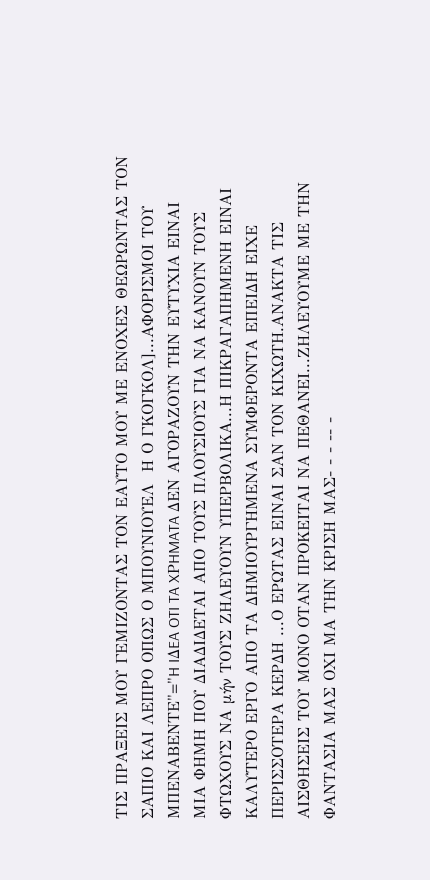ΤΙΣ ΠΡΑΞΕΙΣ ΜΟΥ ΓΕΜΙΖΟΝΤΑΣ ΤΟΝ ΕΑΥΤΟ ΜΟΥ ΜΕ ΕΝΟΧΕΣ ΘΕΩΡΩΝΤΑΣ ΤΟΝ ΣΑΠΙΟ ΚΑΙ ΛΕΠΡΟ ΟΠΩΣ Ο ΜΠΟΥΝΙΟΥΕΛ  Η Ο ΓΚΟΓΚΟΛ]...ΑΦΟΡΙΣΜΟΙ ΤΟΥ ΜΠΕΝΑΒΕΝΤΕ"="H IΔEA OTI TA XΡHMATA ΔEN ΑΓΟΡΑΖΟΥΝ ΤΗΝ ΕΥΤΥΧΙΑ ΕΙΝΑΙ ΜΙΑ ΦΗΜΗ ΠΟΥ ΔΙΑΔΙΔΕΤΑΙ ΑΠΟ ΤΟΥΣ ΠΛΟΥΣΙΟΥΣ ΓΙΑ ΝΑ ΚΑΝΟΥΝ ΤΟΥΣ ΦΤΩΧΟΥΣ ΝΑ μήν ΤΟΥΣ ΖΗΛΕΥΟΥΝ ΥΠΕΡΒΟΛΙΚΑ...Η ΠΙΚΡΑΓΑΠΗΜΕΝΗ ΕΙΝΑΙ ΚΑΛΥΤΕΡΟ ΕΡΓΟ ΑΠΟ ΤΑ ΔΗΜΙΟΥΡΓΗΜΕΝΑ ΣΥΜΦΕΡΟΝΤΑ ΕΠΕΙΔΗ ΕΙΧΕ ΠΕΡΙΣΣΟΤΕΡΑ ΚΕΡΔΗ ...Ο ΕΡΩΤΑΣ ΕΙΝΑΙ ΣΑΝ ΤΟΝ ΚΙΧΩΤΗ.ΑΝΑΚΤΑ ΤΙΣ ΑΙΣΘΗΣΕΙΣ ΤΟΥ ΜΟΝΟ ΟΤΑΝ ΠΡΟΚΕΙΤΑΙ ΝΑ ΠΕΘΑΝΕΙ...ΖΗΛΕΥΟΥΜΕ ΜΕ ΤΗΝ ΦΑΝΤΑΣΙΑ ΜΑΣ ΟΧΙ ΜΑ ΤΗΝ ΚΡΙΣΗ ΜΑΣ- - - -- -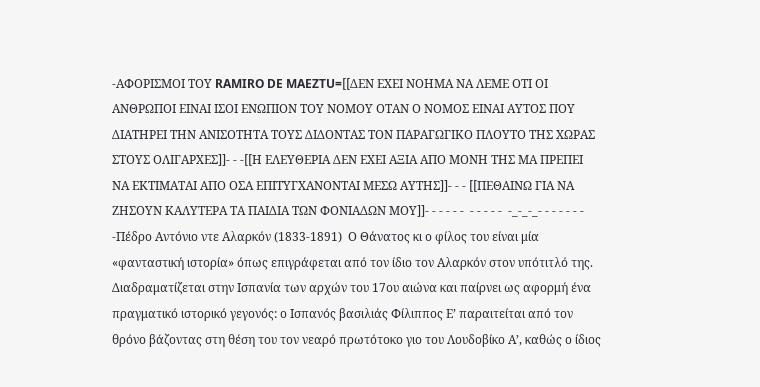-ΑΦΟΡΙΣΜΟΙ ΤΟΥ RAMIRO DE MAEZTU=[[ΔΕΝ ΕΧΕΙ ΝΟΗΜΑ ΝΑ ΛΕΜΕ ΟΤΙ ΟΙ ΑΝΘΡΩΠΟΙ ΕΙΝΑΙ ΙΣΟΙ ΕΝΩΠΙΟΝ ΤΟΥ ΝΟΜΟΥ ΟΤΑΝ Ο ΝΟΜΟΣ ΕΙΝΑΙ ΑΥΤΟΣ ΠΟΥ ΔΙΑΤΗΡΕΙ ΤΗΝ ΑΝΙΣΟΤΗΤΑ ΤΟΥΣ ΔΙΔΟΝΤΑΣ ΤΟΝ ΠΑΡΑΓΩΓΙΚΟ ΠΛΟΥΤΟ ΤΗΣ ΧΩΡΑΣ ΣΤΟΥΣ ΟΛΙΓΑΡΧΕΣ]]- - -[[Η ΕΛΕΥΘΕΡΙΑ ΔΕΝ ΕΧΕΙ ΑΞΙΑ ΑΠΟ ΜΟΝΗ ΤΗΣ ΜΑ ΠΡΕΠΕΙ ΝΑ ΕΚΤΙΜΑΤΑΙ ΑΠΟ ΟΣΑ ΕΠΙΤΥΓΧΑΝΟΝΤΑΙ ΜΕΣΩ ΑΥΤΗΣ]]- - - [[ΠΕΘΑΙΝΩ ΓΙΑ ΝΑ ΖΗΣΟΥΝ ΚΑΛΥΤΕΡΑ ΤΑ ΠΑΙΔΙΑ ΤΩΝ ΦΟΝΙΑΔΩΝ ΜΟΥ]]- - - - - -  - - - - -  -_-_-_- - - - - - - -Πέδρο Αντόνιο ντε Αλαρκόν (1833-1891)  Ο Θάνατος κι ο φίλος του είναι μία «φανταστική ιστορία» όπως επιγράφεται από τον ίδιο τον Αλαρκόν στον υπότιτλό της. Διαδραματίζεται στην Ισπανία των αρχών του 17ου αιώνα και παίρνει ως αφορμή ένα πραγματικό ιστορικό γεγονός: ο Ισπανός βασιλιάς Φίλιππος Ε’ παραιτείται από τον θρόνο βάζοντας στη θέση του τον νεαρό πρωτότοκο γιο του Λουδοβίκο Α’, καθώς ο ίδιος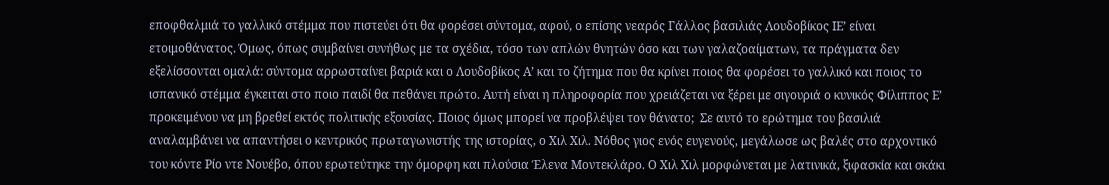εποφθαλμιά το γαλλικό στέμμα που πιστεύει ότι θα φορέσει σύντομα, αφού, ο επίσης νεαρός Γάλλος βασιλιάς Λουδοβίκος ΙΕ’ είναι ετοιμοθάνατος. Όμως, όπως συμβαίνει συνήθως με τα σχέδια, τόσο των απλών θνητών όσο και των γαλαζοαίματων, τα πράγματα δεν εξελίσσονται ομαλά: σύντομα αρρωσταίνει βαριά και ο Λουδοβίκος Α’ και το ζήτημα που θα κρίνει ποιος θα φορέσει το γαλλικό και ποιος το ισπανικό στέμμα έγκειται στο ποιο παιδί θα πεθάνει πρώτο. Αυτή είναι η πληροφορία που χρειάζεται να ξέρει με σιγουριά ο κυνικός Φίλιππος Ε’ προκειμένου να μη βρεθεί εκτός πολιτικής εξουσίας. Ποιος όμως μπορεί να προβλέψει τον θάνατο;  Σε αυτό το ερώτημα του βασιλιά αναλαμβάνει να απαντήσει ο κεντρικός πρωταγωνιστής της ιστορίας, ο Χιλ Χιλ. Νόθος γιος ενός ευγενούς, μεγάλωσε ως βαλές στο αρχοντικό του κόντε Ρίο ντε Νουέβο, όπου ερωτεύτηκε την όμορφη και πλούσια Έλενα Μοντεκλάρο. Ο Χιλ Χιλ μορφώνεται με λατινικά, ξιφασκία και σκάκι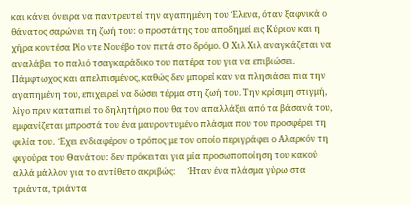και κάνει όνειρα να παντρευτεί την αγαπημένη του Έλενα, όταν ξαφνικά ο θάνατος σαρώνει τη ζωή του: ο προστάτης του αποδημεί εις Κύριον και η χήρα κοντέσα Ρίο ντε Νουέβο τον πετά στο δρόμο. Ο Χιλ Χιλ αναγκάζεται να αναλάβει το παλιό τσαγκαράδικο του πατέρα του για να επιβιώσει. Πάμφτωχος και απελπισμένος, καθώς δεν μπορεί καν να πλησιάσει πια την αγαπημένη του, επιχειρεί να δώσει τέρμα στη ζωή του. Την κρίσιμη στιγμή, λίγο πριν καταπιεί το δηλητήριο που θα τον απαλλάξει από τα βάσανά του, εμφανίζεται μπροστά του ένα μαυροντυμένο πλάσμα που του προσφέρει τη φιλία του.  Έχει ενδιαφέρον ο τρόπος με τον οποίο περιγράφει ο Αλαρκόν τη φιγούρα του Θανάτου: δεν πρόκειται για μία προσωποποίηση του κακού αλλά μάλλον για το αντίθετο ακριβώς:      Ήταν ένα πλάσμα γύρω στα τριάντα, τριάντα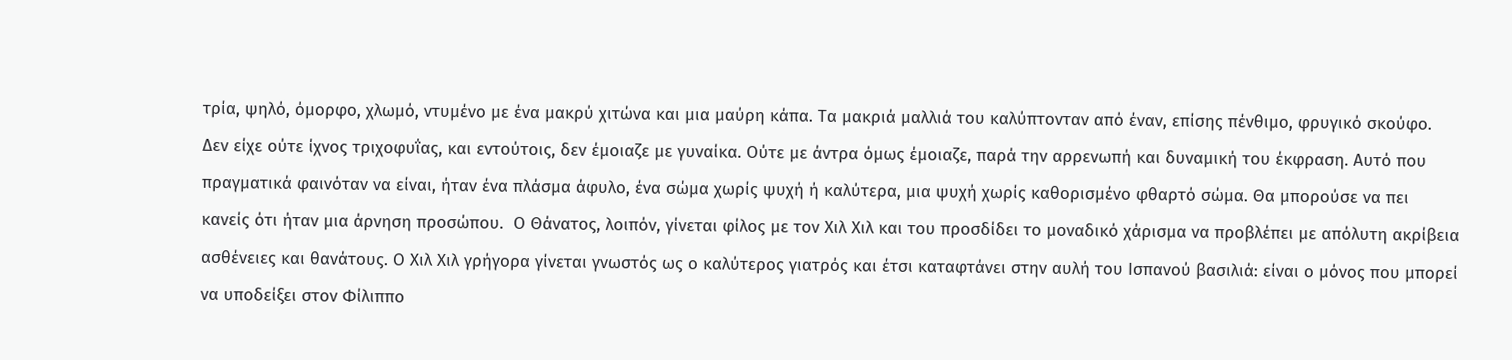τρία, ψηλό, όμορφο, χλωμό, ντυμένο με ένα μακρύ χιτώνα και μια μαύρη κάπα. Τα μακριά μαλλιά του καλύπτονταν από έναν, επίσης πένθιμο, φρυγικό σκούφο. Δεν είχε ούτε ίχνος τριχοφυΐας, και εντούτοις, δεν έμοιαζε με γυναίκα. Ούτε με άντρα όμως έμοιαζε, παρά την αρρενωπή και δυναμική του έκφραση. Αυτό που πραγματικά φαινόταν να είναι, ήταν ένα πλάσμα άφυλο, ένα σώμα χωρίς ψυχή ή καλύτερα, μια ψυχή χωρίς καθορισμένο φθαρτό σώμα. Θα μπορούσε να πει κανείς ότι ήταν μια άρνηση προσώπου.  Ο Θάνατος, λοιπόν, γίνεται φίλος με τον Χιλ Χιλ και του προσδίδει το μοναδικό χάρισμα να προβλέπει με απόλυτη ακρίβεια ασθένειες και θανάτους. Ο Χιλ Χιλ γρήγορα γίνεται γνωστός ως ο καλύτερος γιατρός και έτσι καταφτάνει στην αυλή του Ισπανού βασιλιά: είναι ο μόνος που μπορεί να υποδείξει στον Φίλιππο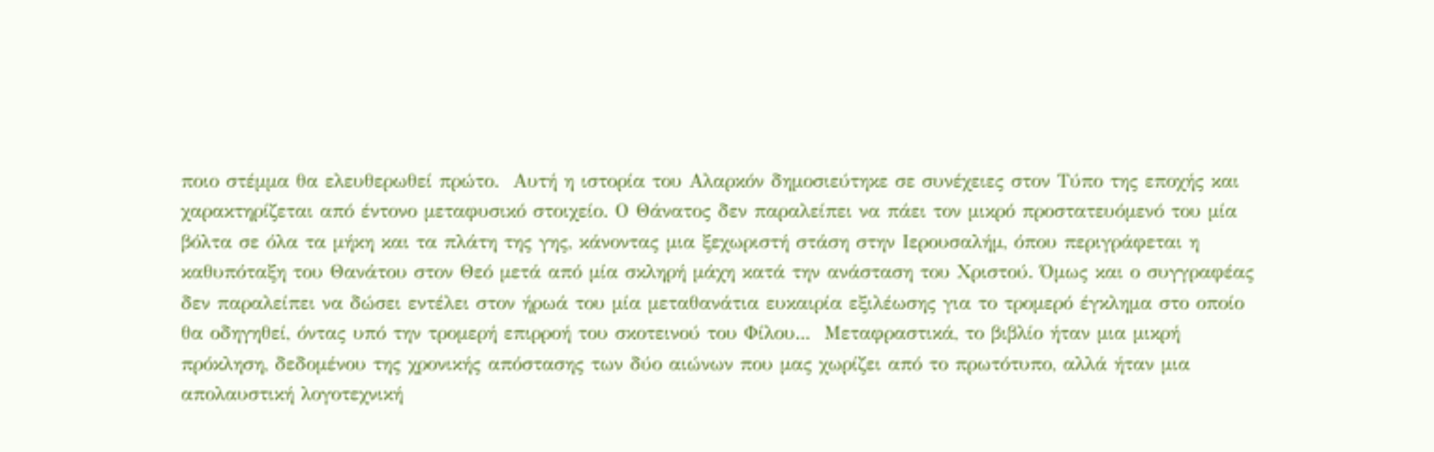ποιο στέμμα θα ελευθερωθεί πρώτο.  Αυτή η ιστορία του Αλαρκόν δημοσιεύτηκε σε συνέχειες στον Τύπο της εποχής και χαρακτηρίζεται από έντονο μεταφυσικό στοιχείο. Ο Θάνατος δεν παραλείπει να πάει τον μικρό προστατευόμενό του μία βόλτα σε όλα τα μήκη και τα πλάτη της γης, κάνοντας μια ξεχωριστή στάση στην Ιερουσαλήμ, όπου περιγράφεται η καθυπόταξη του Θανάτου στον Θεό μετά από μία σκληρή μάχη κατά την ανάσταση του Χριστού. Όμως και ο συγγραφέας δεν παραλείπει να δώσει εντέλει στον ήρωά του μία μεταθανάτια ευκαιρία εξιλέωσης για το τρομερό έγκλημα στο οποίο θα οδηγηθεί, όντας υπό την τρομερή επιρροή του σκοτεινού του Φίλου...  Μεταφραστικά, το βιβλίο ήταν μια μικρή πρόκληση, δεδομένου της χρονικής απόστασης των δύο αιώνων που μας χωρίζει από το πρωτότυπο, αλλά ήταν μια απολαυστική λογοτεχνική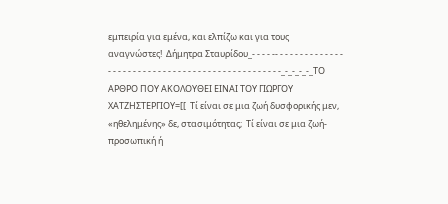εμπειρία για εμένα, και ελπίζω και για τους αναγνώστες!  Δήμητρα Σταυρίδου_- - - - -- - - - - - - - - - - - - - - - - - - - - - - - - - - - - - - - - - - - - - - - - - - - - - - - -_-_-_-_-_ΤΟ ΑΡΘΡΟ ΠΟΥ ΑΚΟΛΟΥΘΕΙ ΕΙΝΑΙ ΤΟΥ ΓΙΩΡΓΟΥ ΧΑΤΖΗΣΤΕΡΓΙΟΥ=[[  Τί είναι σε μια ζωή δυσφορικής μεν, «ηθελημένης» δε, στασιμότητας;  Τί είναι σε μια ζωή- προσωπική ή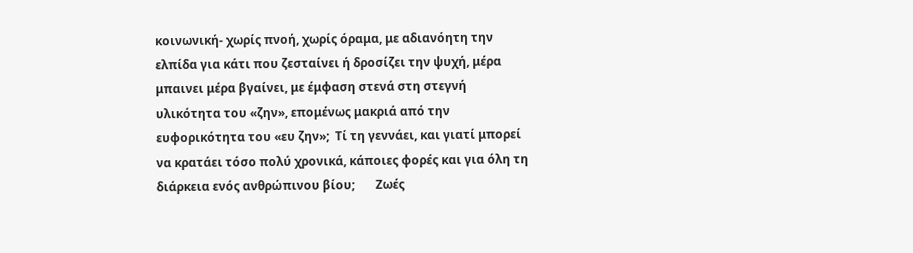κοινωνική- χωρίς πνοή, χωρίς όραμα, με αδιανόητη την ελπίδα για κάτι που ζεσταίνει ή δροσίζει την ψυχή, μέρα μπαινει μέρα βγαίνει, με έμφαση στενά στη στεγνή υλικότητα του «ζην», επομένως μακριά από την ευφορικότητα του «ευ ζην»;  Τί τη γεννάει, και γιατί μπορεί να κρατάει τόσο πολύ χρονικά, κάποιες φορές και για όλη τη διάρκεια ενός ανθρώπινου βίου;       Ζωές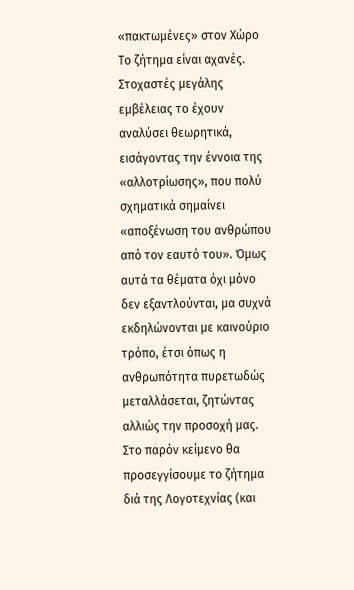«πακτωμένες» στον Χώρο  Το ζήτημα είναι αχανές. Στοχαστές μεγάλης εμβέλειας το έχουν αναλύσει θεωρητικά, εισάγοντας την έννοια της «αλλοτρίωσης», που πολύ σχηματικά σημαίνει «αποξένωση του ανθρώπου από τον εαυτό του». Όμως αυτά τα θέματα όχι μόνο δεν εξαντλούνται, μα συχνά  εκδηλώνονται με καινούριο τρόπο, έτσι όπως η ανθρωπότητα πυρετωδώς μεταλλάσεται, ζητώντας αλλιώς την προσοχή μας.  Στο παρόν κείμενο θα προσεγγίσουμε το ζήτημα διά της Λογοτεχνίας (και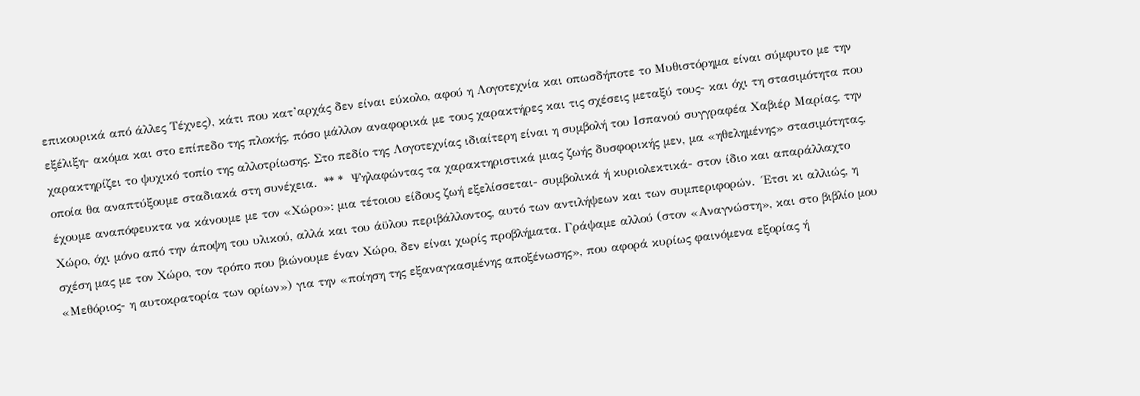επικουρικά από άλλες Τέχνες), κάτι που κατ’αρχάς δεν είναι εύκολο, αφού η Λογοτεχνία και οπωσδήποτε το Μυθιστόρημα είναι σύμφυτο με την εξέλιξη- ακόμα και στο επίπεδο της πλοκής, πόσο μάλλον αναφορικά με τους χαρακτήρες και τις σχέσεις μεταξύ τους- και όχι τη στασιμότητα που χαρακτηρίζει το ψυχικό τοπίο της αλλοτρίωσης. Στο πεδίο της Λογοτεχνίας ιδιαίτερη είναι η συμβολή του Ισπανού συγγραφέα Χαβιέρ Μαρίας, την οποία θα αναπτύξουμε σταδιακά στη συνέχεια.  ** *  Ψηλαφώντας τα χαρακτηριστικά μιας ζωής δυσφορικής μεν, μα «ηθελημένης» στασιμότητας, έχουμε αναπόφευκτα να κάνουμε με τον «Χώρο»: μια τέτοιου είδους ζωή εξελίσσεται- συμβολικά ή κυριολεκτικά- στον ίδιο και απαράλλαχτο Χώρο, όχι μόνο από την άποψη του υλικού, αλλά και του άϋλου περιβάλλοντος, αυτό των αντιλήψεων και των συμπεριφορών.  Έτσι κι αλλιώς, η σχέση μας με τον Χώρο, τον τρόπο που βιώνουμε έναν Χώρο, δεν είναι χωρίς προβλήματα. Γράψαμε αλλού (στον «Αναγνώστη», και στο βιβλίο μου «Μεθόριος- η αυτοκρατορία των ορίων») για την «ποίηση της εξαναγκασμένης αποξένωσης», που αφορά κυρίως φαινόμενα εξορίας ή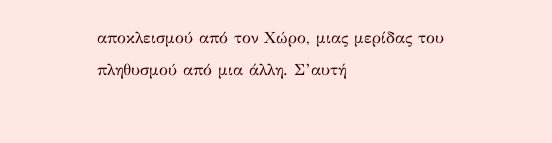αποκλεισμού από τον Χώρο, μιας μερίδας του πληθυσμού από μια άλλη. Σ’αυτή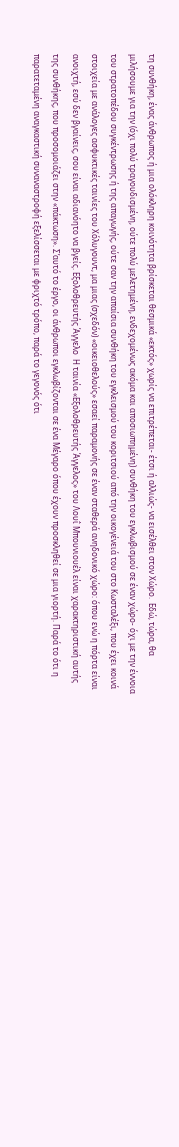τη συνθήκη, ένας άνθρωπος ή μια ολόκληρη κοινότητα βρίσκεται θεσμικά «εκτός» χωρίς να επιτρέπεται- έτσι ή αλλιώς- να εισέλθει στον Χώρο.  Εδώ, τώρα, θα μιλήσουμε για την (όχι πολύ τραγουδισμένη, ούτε πολύ μελετημένη, ενδεχομένως ακόμα και αποσιωπημένη) συνθήκη του εγκλωβισμού σε έναν χώρο- όχι με την έννοια του στρατοπέδου συγκέντρωσης ή της απαγωγής, ούτε σαν την απαίσια συνθήκη του εγκλεισμού του κοριτσιού από την οικογένειά του στο Κωσταλέξι, που έχει κοινά στοιχεία με ανάλογες ασφυκτικές ταινίες του Χόλυγουντ, μα μιας (σχεδόν) «οικειοθελούς» εσαεί παραμονής σε έναν σταθερά ανηδονικό χώρο: όπου ενώ η πόρτα είναι ανοιχτή, εσύ δεν βγαίνεις, σου είναι αδιανόητο να βγείς. Εξολοθρευτής Άγγελο  Η ταινία «Εξολοθρευτής Άγγελος» του Λουΐ Μπουνιουέλ είναι χαρακτηριστική αυτής της συνθήκης, που προσομοιάζει στην «πάκτωση». Σ’αυτό το έργο, οι άνθρωποι εγκλωβίζονται σε ένα Μέγαρο όπου έχουν προσκληθεί σε μια γιορτή. Παρά το ότι η παρατεταμένη αναγκαστική συναναστροφή εξελίσσεται με φριχτό τρόπο, παρά το γεγονός ότι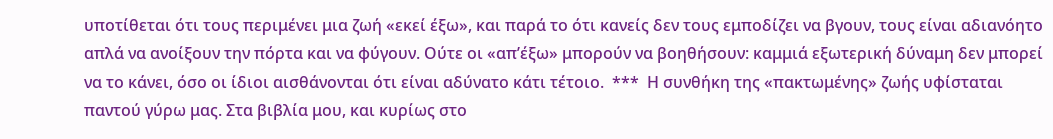υποτίθεται ότι τους περιμένει μια ζωή «εκεί έξω», και παρά το ότι κανείς δεν τους εμποδίζει να βγουν, τους είναι αδιανόητο απλά να ανοίξουν την πόρτα και να φύγουν. Ούτε οι «απ’έξω» μπορούν να βοηθήσουν: καμμιά εξωτερική δύναμη δεν μπορεί να το κάνει, όσο οι ίδιοι αισθάνονται ότι είναι αδύνατο κάτι τέτοιο.  ***  Η συνθήκη της «πακτωμένης» ζωής υφίσταται παντού γύρω μας. Στα βιβλία μου, και κυρίως στο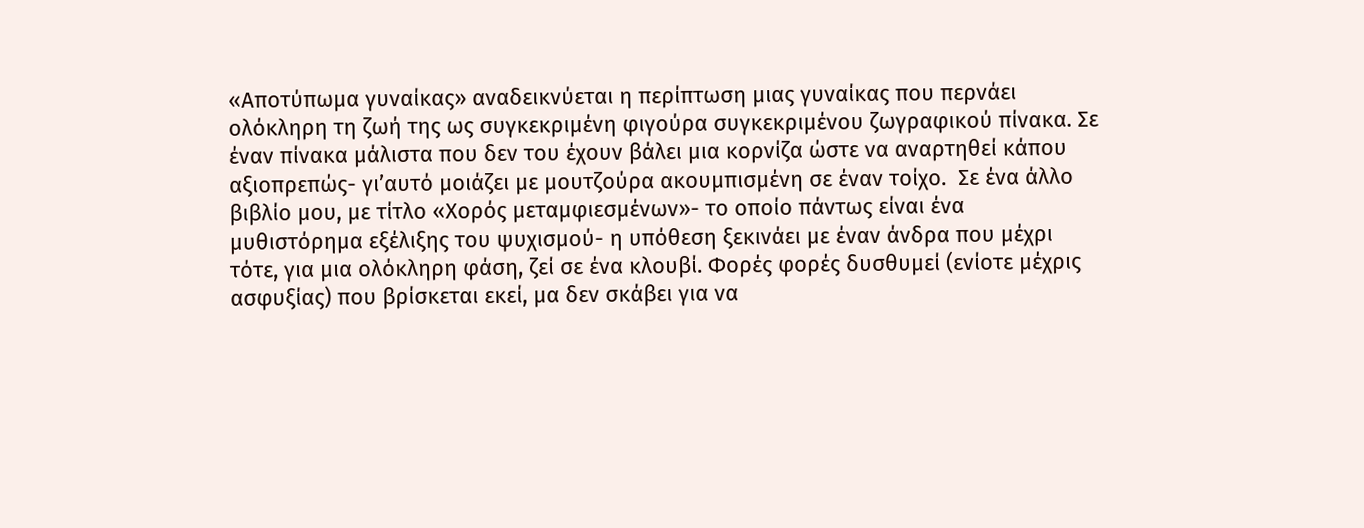«Αποτύπωμα γυναίκας» αναδεικνύεται η περίπτωση μιας γυναίκας που περνάει ολόκληρη τη ζωή της ως συγκεκριμένη φιγούρα συγκεκριμένου ζωγραφικού πίνακα. Σε έναν πίνακα μάλιστα που δεν του έχουν βάλει μια κορνίζα ώστε να αναρτηθεί κάπου αξιοπρεπώς- γι’αυτό μοιάζει με μουτζούρα ακουμπισμένη σε έναν τοίχο.  Σε ένα άλλο βιβλίο μου, με τίτλο «Χορός μεταμφιεσμένων»- το οποίο πάντως είναι ένα μυθιστόρημα εξέλιξης του ψυχισμού- η υπόθεση ξεκινάει με έναν άνδρα που μέχρι τότε, για μια ολόκληρη φάση, ζεί σε ένα κλουβί. Φορές φορές δυσθυμεί (ενίοτε μέχρις ασφυξίας) που βρίσκεται εκεί, μα δεν σκάβει για να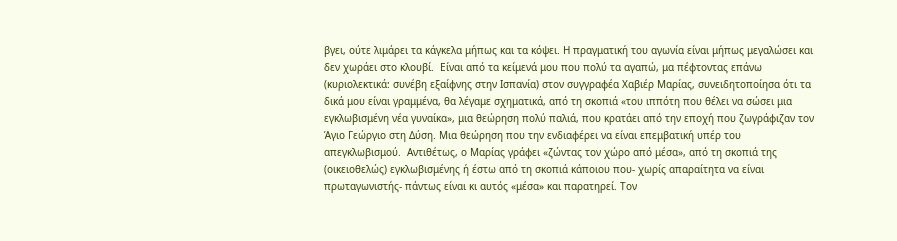βγει, ούτε λιμάρει τα κάγκελα μήπως και τα κόψει. Η πραγματική του αγωνία είναι μήπως μεγαλώσει και δεν χωράει στο κλουβί.  Είναι από τα κείμενά μου που πολύ τα αγαπώ, μα πέφτοντας επάνω (κυριολεκτικά: συνέβη εξαίφνης στην Ισπανία) στον συγγραφέα Χαβιέρ Μαρίας, συνειδητοποίησα ότι τα δικά μου είναι γραμμένα, θα λέγαμε σχηματικά, από τη σκοπιά «του ιππότη που θέλει να σώσει μια εγκλωβισμένη νέα γυναίκα», μια θεώρηση πολύ παλιά, που κρατάει από την εποχή που ζωγράφιζαν τον Άγιο Γεώργιο στη Δύση. Μια θεώρηση που την ενδιαφέρει να είναι επεμβατική υπέρ του απεγκλωβισμού.  Αντιθέτως, ο Μαρίας γράφει «ζώντας τον χώρο από μέσα», από τη σκοπιά της (οικειοθελώς) εγκλωβισμένης ή έστω από τη σκοπιά κάποιου που- χωρίς απαραίτητα να είναι πρωταγωνιστής- πάντως είναι κι αυτός «μέσα» και παρατηρεί. Τον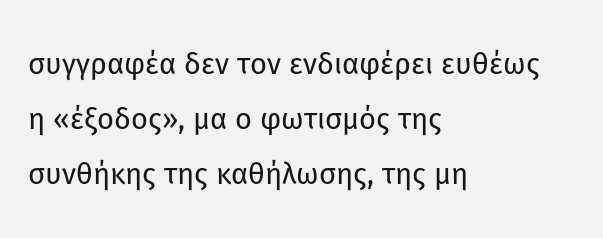συγγραφέα δεν τον ενδιαφέρει ευθέως η «έξοδος», μα ο φωτισμός της συνθήκης της καθήλωσης, της μη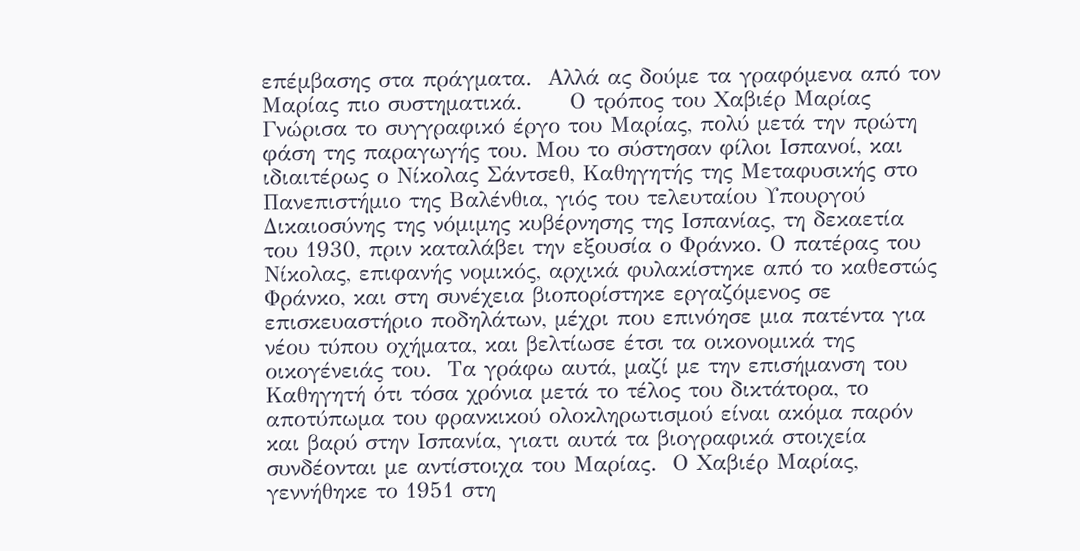επέμβασης στα πράγματα.  Αλλά ας δούμε τα γραφόμενα από τον Μαρίας πιο συστηματικά.      Ο τρόπος του Χαβιέρ Μαρίας  Γνώρισα το συγγραφικό έργο του Μαρίας, πολύ μετά την πρώτη φάση της παραγωγής του. Μου το σύστησαν φίλοι Ισπανοί, και ιδιαιτέρως ο Νίκολας Σάντσεθ, Καθηγητής της Μεταφυσικής στο Πανεπιστήμιο της Βαλένθια, γιός του τελευταίου Υπουργού Δικαιοσύνης της νόμιμης κυβέρνησης της Ισπανίας, τη δεκαετία του 1930, πριν καταλάβει την εξουσία ο Φράνκο. Ο πατέρας του Νίκολας, επιφανής νομικός, αρχικά φυλακίστηκε από το καθεστώς Φράνκο, και στη συνέχεια βιοπορίστηκε εργαζόμενος σε επισκευαστήριο ποδηλάτων, μέχρι που επινόησε μια πατέντα για νέου τύπου οχήματα, και βελτίωσε έτσι τα οικονομικά της οικογένειάς του.  Τα γράφω αυτά, μαζί με την επισήμανση του Καθηγητή ότι τόσα χρόνια μετά το τέλος του δικτάτορα, το αποτύπωμα του φρανκικού ολοκληρωτισμού είναι ακόμα παρόν και βαρύ στην Ισπανία, γιατι αυτά τα βιογραφικά στοιχεία συνδέονται με αντίστοιχα του Μαρίας.  Ο Χαβιέρ Μαρίας, γεννήθηκε το 1951 στη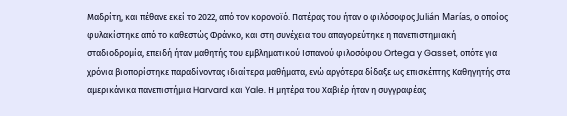Μαδρίτη, και πέθανε εκεί το 2022, από τον κορονοϊό. Πατέρας του ήταν ο φιλόσοφος Julián Marías, ο οποίος φυλακίστηκε από το καθεστώς Φράνκο, και στη συνέχεια του απαγορεύτηκε η πανεπιστημιακή σταδιοδρομία, επειδή ήταν μαθητής του εμβληματικού Ισπανού φιλοσόφου Ortega y Gasset, οπότε για χρόνια βιοπορίστηκε παραδίνοντας ιδιαίτερα μαθήματα, ενώ αργότερα δίδαξε ως επισκέπτης Καθηγητής στα αμερικάνικα πανεπιστήμια Harvard και Yale. Η μητέρα του Χαβιέρ ήταν η συγγραφέας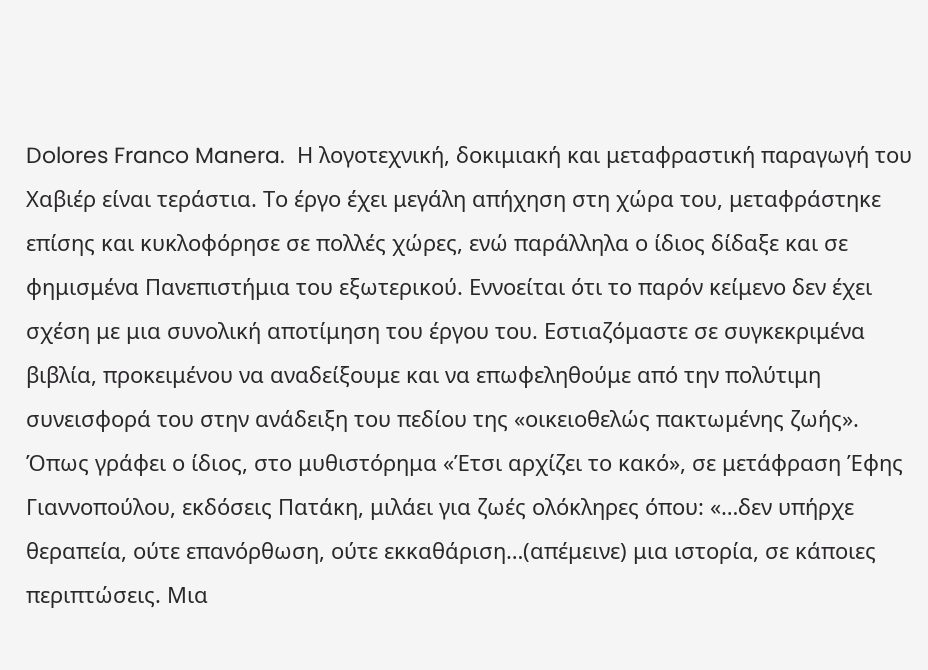Dolores Franco Manera.  Η λογοτεχνική, δοκιμιακή και μεταφραστική παραγωγή του Χαβιέρ είναι τεράστια. Το έργο έχει μεγάλη απήχηση στη χώρα του, μεταφράστηκε επίσης και κυκλοφόρησε σε πολλές χώρες, ενώ παράλληλα ο ίδιος δίδαξε και σε φημισμένα Πανεπιστήμια του εξωτερικού. Εννοείται ότι το παρόν κείμενο δεν έχει σχέση με μια συνολική αποτίμηση του έργου του. Εστιαζόμαστε σε συγκεκριμένα βιβλία, προκειμένου να αναδείξουμε και να επωφεληθούμε από την πολύτιμη συνεισφορά του στην ανάδειξη του πεδίου της «οικειοθελώς πακτωμένης ζωής».  Όπως γράφει ο ίδιος, στο μυθιστόρημα «Έτσι αρχίζει το κακό», σε μετάφραση Έφης Γιαννοπούλου, εκδόσεις Πατάκη, μιλάει για ζωές ολόκληρες όπου: «…δεν υπήρχε θεραπεία, ούτε επανόρθωση, ούτε εκκαθάριση…(απέμεινε) μια ιστορία, σε κάποιες περιπτώσεις. Μια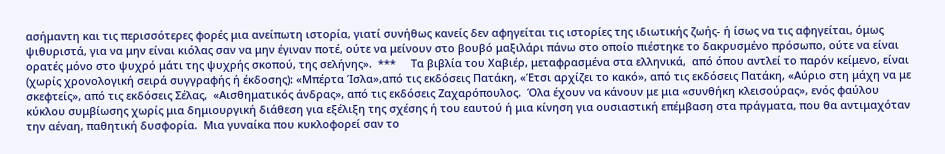ασήμαντη και τις περισσότερες φορές μια ανείπωτη ιστορία, γιατί συνήθως κανείς δεν αφηγείται τις ιστορίες της ιδιωτικής ζωής- ή ίσως να τις αφηγείται, όμως ψιθυριστά, για να μην είναι κιόλας σαν να μην έγιναν ποτέ, ούτε να μείνουν στο βουβό μαξιλάρι πάνω στο οποίο πιέστηκε το δακρυσμένο πρόσωπο, ούτε να είναι ορατές μόνο στο ψυχρό μάτι της ψυχρής σκοπού, της σελήνης».  ***     Τα βιβλία του Χαβιέρ, μεταφρασμένα στα ελληνικά,  από όπου αντλεί το παρόν κείμενο, είναι (χωρίς χρονολογική σειρά συγγραφής ή έκδοσης): «Μπέρτα Ίσλα»,από τις εκδόσεις Πατάκη, «Έτσι αρχίζει το κακό», από τις εκδόσεις Πατάκη, «Αύριο στη μάχη να με σκεφτείς», από τις εκδόσεις Σέλας,  «Αισθηματικός άνδρας», από τις εκδόσεις Ζαχαρόπουλος.  Όλα έχουν να κάνουν με μια «συνθήκη κλεισούρας», ενός φαύλου κύκλου συμβίωσης χωρίς μια δημιουργική διάθεση για εξέλιξη της σχέσης ή του εαυτού ή μια κίνηση για ουσιαστική επέμβαση στα πράγματα, που θα αντιμαχόταν την αέναη, παθητική δυσφορία.  Μια γυναίκα που κυκλοφορεί σαν το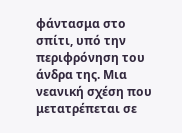φάντασμα στο σπίτι, υπό την περιφρόνηση του άνδρα της. Μια νεανική σχέση που μετατρέπεται σε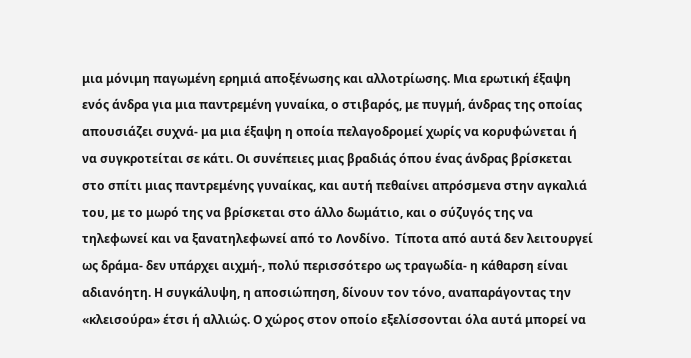μια μόνιμη παγωμένη ερημιά αποξένωσης και αλλοτρίωσης. Μια ερωτική έξαψη ενός άνδρα για μια παντρεμένη γυναίκα, ο στιβαρός, με πυγμή, άνδρας της οποίας απουσιάζει συχνά- μα μια έξαψη η οποία πελαγοδρομεί χωρίς να κορυφώνεται ή να συγκροτείται σε κάτι. Οι συνέπειες μιας βραδιάς όπου ένας άνδρας βρίσκεται στο σπίτι μιας παντρεμένης γυναίκας, και αυτή πεθαίνει απρόσμενα στην αγκαλιά του, με το μωρό της να βρίσκεται στο άλλο δωμάτιο, και ο σύζυγός της να τηλεφωνεί και να ξανατηλεφωνεί από το Λονδίνο.  Τίποτα από αυτά δεν λειτουργεί ως δράμα- δεν υπάρχει αιχμή-, πολύ περισσότερο ως τραγωδία- η κάθαρση είναι αδιανόητη. Η συγκάλυψη, η αποσιώπηση, δίνουν τον τόνο, αναπαράγοντας την «κλεισούρα» έτσι ή αλλιώς. Ο χώρος στον οποίο εξελίσσονται όλα αυτά μπορεί να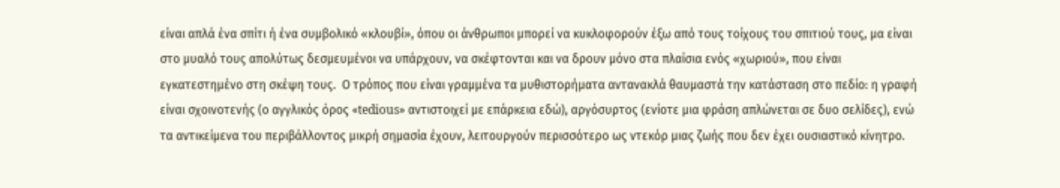είναι απλά ένα σπίτι ή ένα συμβολικό «κλουβί», όπου οι άνθρωποι μπορεί να κυκλοφορούν έξω από τους τοίχους του σπιτιού τους, μα είναι στο μυαλό τους απολύτως δεσμευμένοι να υπάρχουν, να σκέφτονται και να δρουν μόνο στα πλαίσια ενός «χωριού», που είναι εγκατεστημένο στη σκέψη τους.  Ο τρόπος που είναι γραμμένα τα μυθιστορήματα αντανακλά θαυμαστά την κατάσταση στο πεδίο: η γραφή είναι σχοινοτενής (ο αγγλικός όρος «tedious» αντιστοιχεί με επάρκεια εδώ), αργόσυρτος (ενίοτε μια φράση απλώνεται σε δυο σελίδες), ενώ τα αντικείμενα του περιβάλλοντος μικρή σημασία έχουν, λειτουργούν περισσότερο ως ντεκόρ μιας ζωής που δεν έχει ουσιαστικό κίνητρο.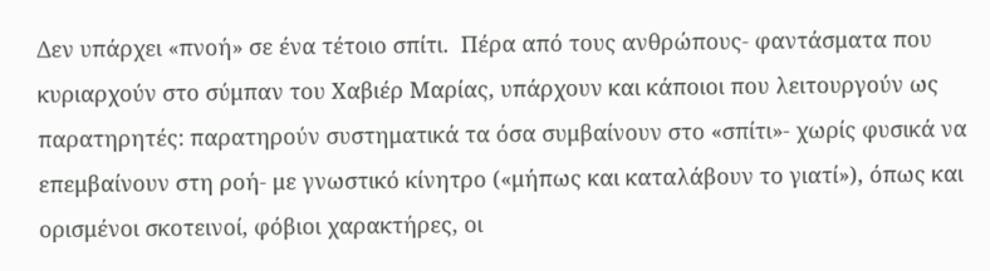Δεν υπάρχει «πνοή» σε ένα τέτοιο σπίτι.  Πέρα από τους ανθρώπους- φαντάσματα που κυριαρχούν στο σύμπαν του Χαβιέρ Μαρίας, υπάρχουν και κάποιοι που λειτουργούν ως παρατηρητές: παρατηρούν συστηματικά τα όσα συμβαίνουν στο «σπίτι»- χωρίς φυσικά να επεμβαίνουν στη ροή- με γνωστικό κίνητρο («μήπως και καταλάβουν το γιατί»), όπως και ορισμένοι σκοτεινοί, φόβιοι χαρακτήρες, οι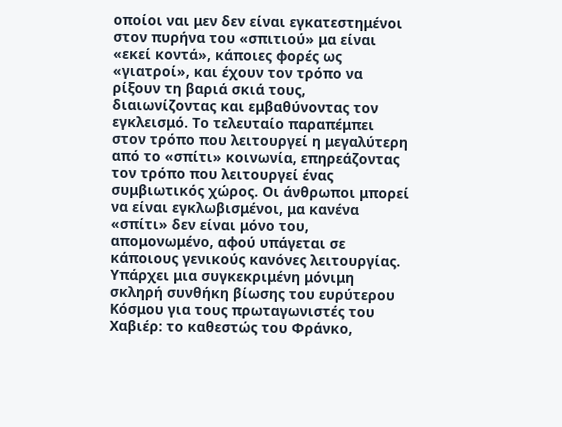οποίοι ναι μεν δεν είναι εγκατεστημένοι στον πυρήνα του «σπιτιού» μα είναι «εκεί κοντά», κάποιες φορές ως «γιατροί», και έχουν τον τρόπο να ρίξουν τη βαριά σκιά τους, διαιωνίζοντας και εμβαθύνοντας τον εγκλεισμό. Το τελευταίο παραπέμπει στον τρόπο που λειτουργεί η μεγαλύτερη από το «σπίτι» κοινωνία, επηρεάζοντας τον τρόπο που λειτουργεί ένας συμβιωτικός χώρος. Οι άνθρωποι μπορεί να είναι εγκλωβισμένοι, μα κανένα «σπίτι» δεν είναι μόνο του, απομονωμένο, αφού υπάγεται σε κάποιους γενικούς κανόνες λειτουργίας.  Υπάρχει μια συγκεκριμένη μόνιμη σκληρή συνθήκη βίωσης του ευρύτερου Κόσμου για τους πρωταγωνιστές του Χαβιέρ: το καθεστώς του Φράνκο,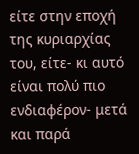είτε στην εποχή της κυριαρχίας του, είτε- κι αυτό είναι πολύ πιο ενδιαφέρον- μετά και παρά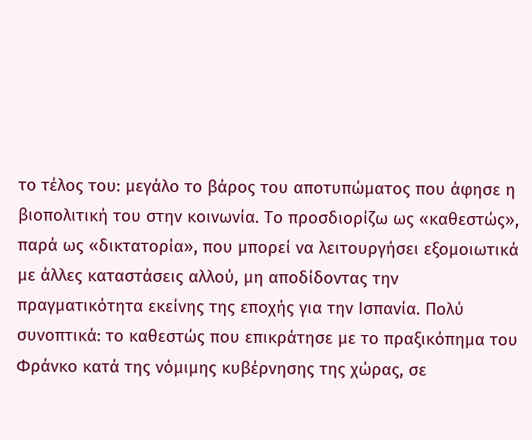το τέλος του: μεγάλο το βάρος του αποτυπώματος που άφησε η βιοπολιτική του στην κοινωνία. Το προσδιορίζω ως «καθεστώς», παρά ως «δικτατορία», που μπορεί να λειτουργήσει εξομοιωτικά με άλλες καταστάσεις αλλού, μη αποδίδοντας την πραγματικότητα εκείνης της εποχής για την Ισπανία. Πολύ συνοπτικά: το καθεστώς που επικράτησε με το πραξικόπημα του Φράνκο κατά της νόμιμης κυβέρνησης της χώρας, σε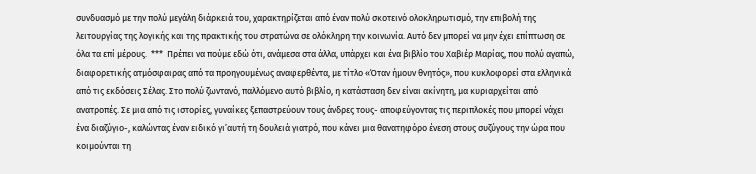συνδυασμό με την πολύ μεγάλη διάρκειά του, χαρακτηρίζεται από έναν πολύ σκοτεινό ολοκληρωτισμό, την επιβολή της λειτουργίας της λογικής και της πρακτικής του στρατώνα σε ολόκληρη την κοινωνία. Αυτό δεν μπορεί να μην έχει επίπτωση σε όλα τα επί μέρους.  ***  Πρέπει να πούμε εδώ ότι, ανάμεσα στα άλλα, υπάρχει και ένα βιβλίο του Χαβιέρ Μαρίας, που πολύ αγαπώ, διαφορετικής ατμόσφαιρας από τα προηγουμένως αναφερθέντα, με τίτλο «Όταν ήμουν θνητός», που κυκλοφορεί στα ελληνικά από τις εκδόσεις Σέλας. Στο πολύ ζωντανό, παλλόμενο αυτό βιβλίο, η κατάσταση δεν είναι ακίνητη, μα κυριαρχείται από ανατροπές. Σε μια από τις ιστορίες, γυναίκες ξεπαστρεύουν τους άνδρες τους- αποφεύγοντας τις περιπλοκές που μπορεί νάχει ένα διαζύγιο-, καλώντας έναν ειδικό γι’αυτή τη δουλειά γιατρό, που κάνει μια θανατηφόρο ένεση στους συζύγους την ώρα που κοιμούνται τη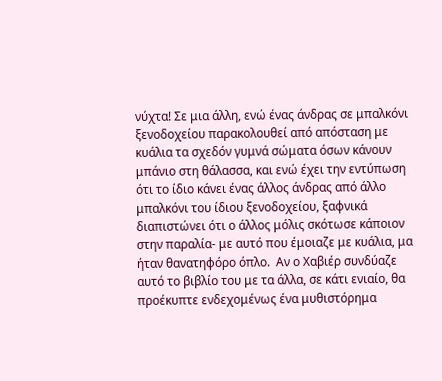νύχτα! Σε μια άλλη, ενώ ένας άνδρας σε μπαλκόνι ξενοδοχείου παρακολουθεί από απόσταση με κυάλια τα σχεδόν γυμνά σώματα όσων κάνουν μπάνιο στη θάλασσα, και ενώ έχει την εντύπωση ότι το ίδιο κάνει ένας άλλος άνδρας από άλλο μπαλκόνι του ίδιου ξενοδοχείου, ξαφνικά διαπιστώνει ότι ο άλλος μόλις σκότωσε κάποιον στην παραλία- με αυτό που έμοιαζε με κυάλια, μα ήταν θανατηφόρο όπλο.  Αν ο Χαβιέρ συνδύαζε αυτό το βιβλίο του με τα άλλα, σε κάτι ενιαίο, θα προέκυπτε ενδεχομένως ένα μυθιστόρημα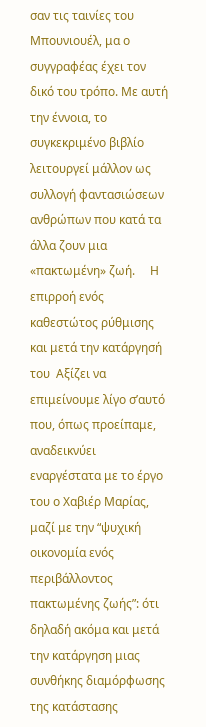σαν τις ταινίες του Μπουνιουέλ, μα ο συγγραφέας έχει τον δικό του τρόπο. Με αυτή την έννοια, το συγκεκριμένο βιβλίο λειτουργεί μάλλον ως συλλογή φαντασιώσεων ανθρώπων που κατά τα άλλα ζουν μια «πακτωμένη» ζωή.     Η επιρροή ενός καθεστώτος ρύθμισης και μετά την κατάργησή του  Αξίζει να επιμείνουμε λίγο σ’αυτό που, όπως προείπαμε, αναδεικνύει εναργέστατα με το έργο του ο Χαβιέρ Μαρίας, μαζί με την “ψυχική οικονομία ενός περιβάλλοντος πακτωμένης ζωής”: ότι δηλαδή ακόμα και μετά την κατάργηση μιας συνθήκης διαμόρφωσης της κατάστασης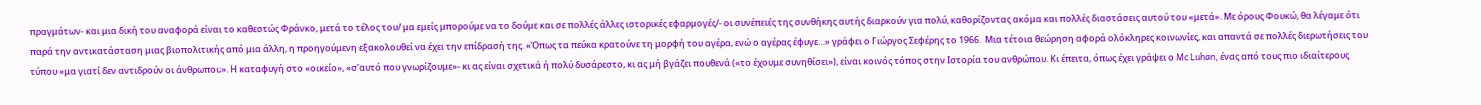πραγμάτων- και μια δική του αναφορά είναι το καθεστώς Φράνκο, μετά το τέλος του/ μα εμείς μπορούμε να το δούμε και σε πολλές άλλες ιστορικές εφαρμογές/- οι συνέπειές της συνθήκης αυτής διαρκούν για πολύ, καθορίζοντας ακόμα και πολλές διαστάσεις αυτού του «μετά». Με όρους Φουκώ, θα λέγαμε ότι παρά την αντικατάσταση μιας βιοπολιτικής από μια άλλη, η προηγούμενη εξακολουθεί να έχει την επίδρασή της. «Όπως τα πεύκα κρατούνε τη μορφή του αγέρα, ενώ ο αγέρας έφυγε…» γράφει ο Γιώργος Σεφέρης το 1966.  Μια τέτοια θεώρηση αφορά ολόκληρες κοινωνίες, και απαντά σε πολλές διερωτήσεις του τύπου «μα γιατί δεν αντιδρούν οι άνθρωποι;». Η καταφυγή στο «οικείο», «σ’αυτό που γνωρίζουμε»- κι ας είναι σχετικά ή πολύ δυσάρεστο, κι ας μή βγάζει πουθενά («το έχουμε συνηθίσει»), είναι κοινός τόπος στην Ιστορία του ανθρώπου. Κι έπειτα, όπως έχει γράψει ο Mc Luhan, ένας από τους πιο ιδιαίτερους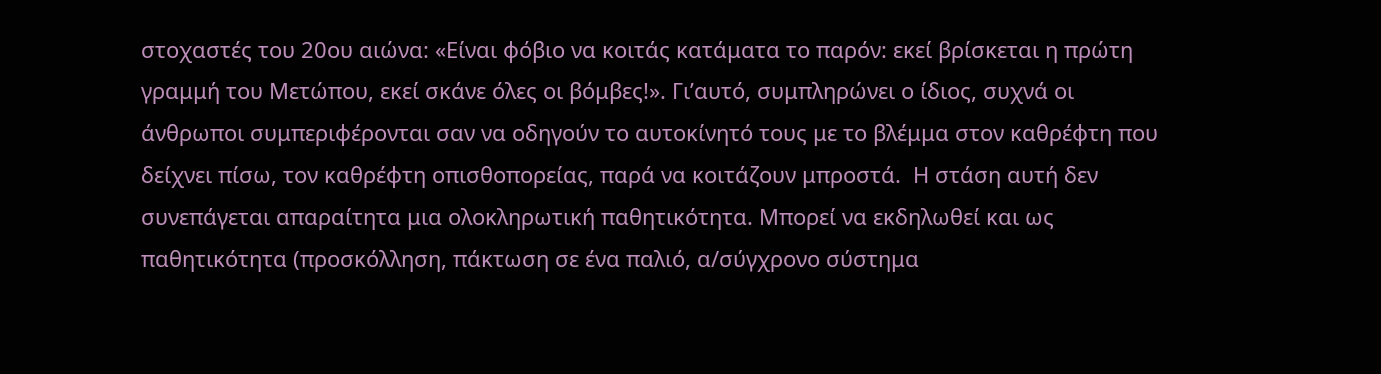στοχαστές του 20ου αιώνα: «Είναι φόβιο να κοιτάς κατάματα το παρόν: εκεί βρίσκεται η πρώτη γραμμή του Μετώπου, εκεί σκάνε όλες οι βόμβες!». Γι’αυτό, συμπληρώνει ο ίδιος, συχνά οι άνθρωποι συμπεριφέρονται σαν να οδηγούν το αυτοκίνητό τους με το βλέμμα στον καθρέφτη που δείχνει πίσω, τον καθρέφτη οπισθοπορείας, παρά να κοιτάζουν μπροστά.  Η στάση αυτή δεν συνεπάγεται απαραίτητα μια ολοκληρωτική παθητικότητα. Μπορεί να εκδηλωθεί και ως παθητικότητα (προσκόλληση, πάκτωση σε ένα παλιό, α/σύγχρονο σύστημα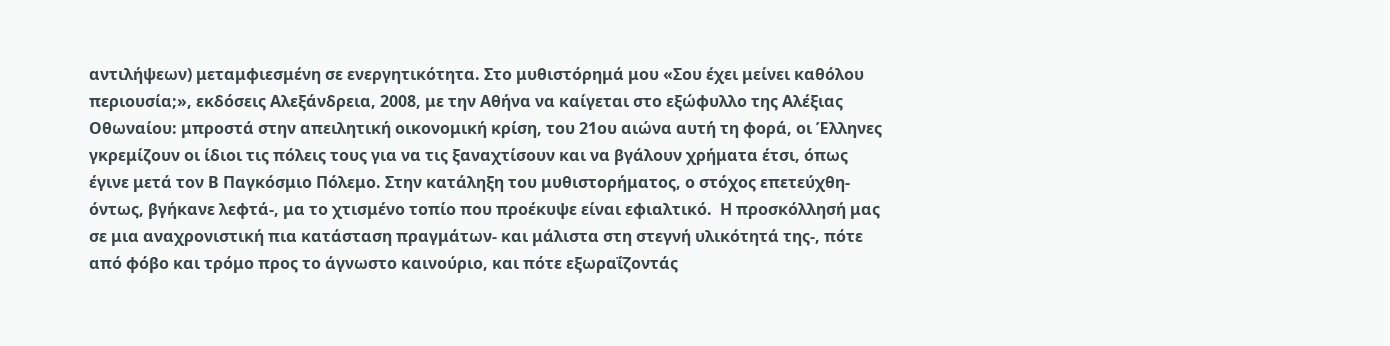αντιλήψεων) μεταμφιεσμένη σε ενεργητικότητα. Στο μυθιστόρημά μου «Σου έχει μείνει καθόλου περιουσία;», εκδόσεις Αλεξάνδρεια, 2008, με την Αθήνα να καίγεται στο εξώφυλλο της Αλέξιας Οθωναίου: μπροστά στην απειλητική οικονομική κρίση, του 21ου αιώνα αυτή τη φορά, οι Έλληνες γκρεμίζουν οι ίδιοι τις πόλεις τους για να τις ξαναχτίσουν και να βγάλουν χρήματα έτσι, όπως έγινε μετά τον Β Παγκόσμιο Πόλεμο. Στην κατάληξη του μυθιστορήματος, ο στόχος επετεύχθη- όντως, βγήκανε λεφτά-, μα το χτισμένο τοπίο που προέκυψε είναι εφιαλτικό.  Η προσκόλλησή μας σε μια αναχρονιστική πια κατάσταση πραγμάτων- και μάλιστα στη στεγνή υλικότητά της-, πότε από φόβο και τρόμο προς το άγνωστο καινούριο, και πότε εξωραΐζοντάς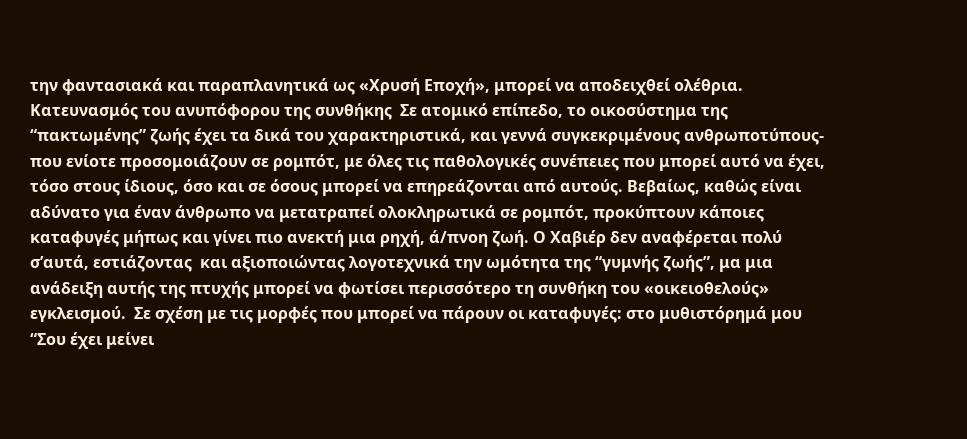την φαντασιακά και παραπλανητικά ως «Χρυσή Εποχή», μπορεί να αποδειχθεί ολέθρια.   Κατευνασμός του ανυπόφορου της συνθήκης  Σε ατομικό επίπεδο, το οικοσύστημα της “πακτωμένης” ζωής έχει τα δικά του χαρακτηριστικά, και γεννά συγκεκριμένους ανθρωποτύπους- που ενίοτε προσομοιάζουν σε ρομπότ, με όλες τις παθολογικές συνέπειες που μπορεί αυτό να έχει, τόσο στους ίδιους, όσο και σε όσους μπορεί να επηρεάζονται από αυτούς. Βεβαίως, καθώς είναι αδύνατο για έναν άνθρωπο να μετατραπεί ολοκληρωτικά σε ρομπότ, προκύπτουν κάποιες καταφυγές μήπως και γίνει πιο ανεκτή μια ρηχή, ά/πνοη ζωή. Ο Χαβιέρ δεν αναφέρεται πολύ σ’αυτά, εστιάζοντας  και αξιοποιώντας λογοτεχνικά την ωμότητα της “γυμνής ζωής”, μα μια ανάδειξη αυτής της πτυχής μπορεί να φωτίσει περισσότερο τη συνθήκη του «οικειοθελούς» εγκλεισμού.  Σε σχέση με τις μορφές που μπορεί να πάρουν οι καταφυγές: στο μυθιστόρημά μου “Σου έχει μείνει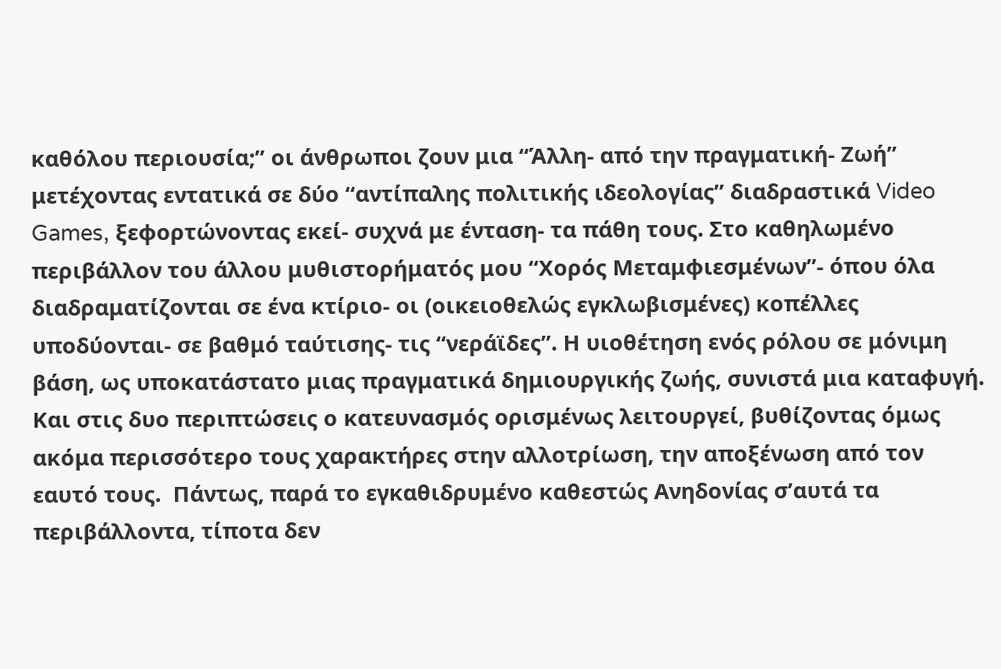καθόλου περιουσία;” οι άνθρωποι ζουν μια “Άλλη- από την πραγματική- Ζωή” μετέχοντας εντατικά σε δύο “αντίπαλης πολιτικής ιδεολογίας” διαδραστικά Video Games, ξεφορτώνοντας εκεί- συχνά με ένταση- τα πάθη τους. Στο καθηλωμένο περιβάλλον του άλλου μυθιστορήματός μου “Χορός Μεταμφιεσμένων”- όπου όλα διαδραματίζονται σε ένα κτίριο- οι (οικειοθελώς εγκλωβισμένες) κοπέλλες υποδύονται- σε βαθμό ταύτισης- τις “νεράϊδες”. Η υιοθέτηση ενός ρόλου σε μόνιμη βάση, ως υποκατάστατο μιας πραγματικά δημιουργικής ζωής, συνιστά μια καταφυγή. Και στις δυο περιπτώσεις ο κατευνασμός ορισμένως λειτουργεί, βυθίζοντας όμως ακόμα περισσότερο τους χαρακτήρες στην αλλοτρίωση, την αποξένωση από τον εαυτό τους.  Πάντως, παρά το εγκαθιδρυμένο καθεστώς Ανηδονίας σ’αυτά τα περιβάλλοντα, τίποτα δεν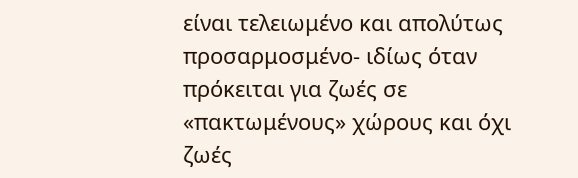είναι τελειωμένο και απολύτως προσαρμοσμένο- ιδίως όταν πρόκειται για ζωές σε «πακτωμένους» χώρους και όχι ζωές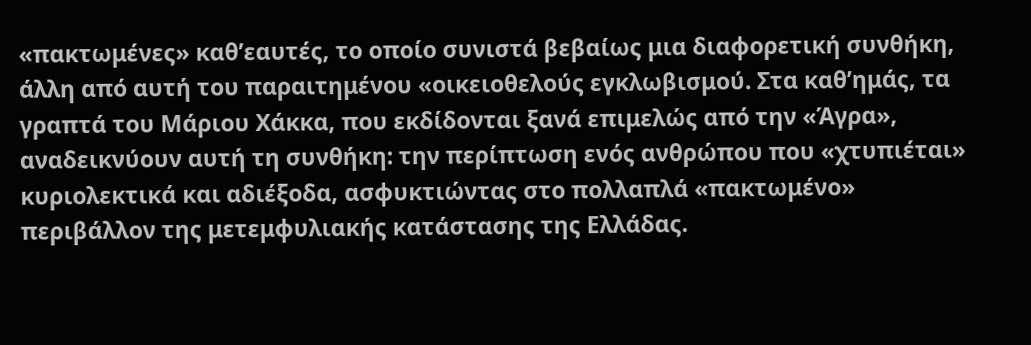«πακτωμένες» καθ’εαυτές, το οποίο συνιστά βεβαίως μια διαφορετική συνθήκη, άλλη από αυτή του παραιτημένου «οικειοθελούς εγκλωβισμού. Στα καθ’ημάς, τα γραπτά του Μάριου Χάκκα, που εκδίδονται ξανά επιμελώς από την «Άγρα», αναδεικνύουν αυτή τη συνθήκη: την περίπτωση ενός ανθρώπου που «χτυπιέται» κυριολεκτικά και αδιέξοδα, ασφυκτιώντας στο πολλαπλά «πακτωμένο» περιβάλλον της μετεμφυλιακής κατάστασης της Ελλάδας.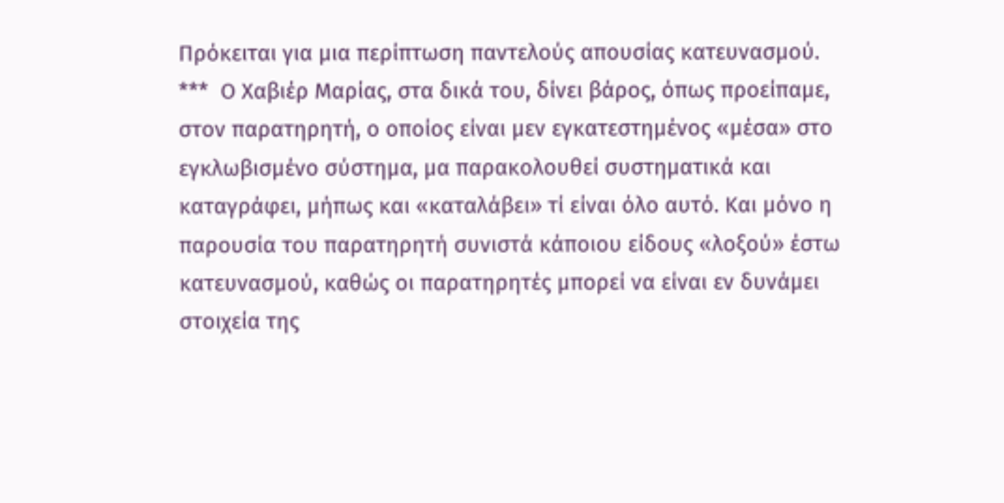Πρόκειται για μια περίπτωση παντελούς απουσίας κατευνασμού.  ***  Ο Χαβιέρ Μαρίας, στα δικά του, δίνει βάρος, όπως προείπαμε, στον παρατηρητή, ο οποίος είναι μεν εγκατεστημένος «μέσα» στο εγκλωβισμένο σύστημα, μα παρακολουθεί συστηματικά και καταγράφει, μήπως και «καταλάβει» τί είναι όλο αυτό. Και μόνο η παρουσία του παρατηρητή συνιστά κάποιου είδους «λοξού» έστω κατευνασμού, καθώς οι παρατηρητές μπορεί να είναι εν δυνάμει στοιχεία της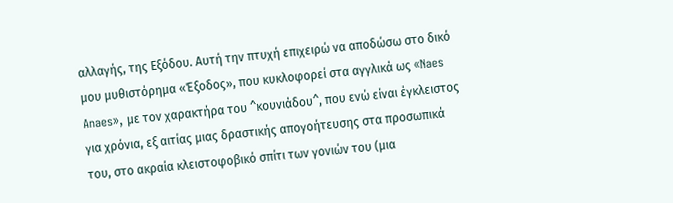αλλαγής, της Εξόδου. Αυτή την πτυχή επιχειρώ να αποδώσω στο δικό μου μυθιστόρημα «Έξοδος», που κυκλοφορεί στα αγγλικά ως «Naes Anaes», με τον χαρακτήρα του ^κουνιάδου^, που ενώ είναι έγκλειστος για χρόνια, εξ αιτίας μιας δραστικής απογοήτευσης στα προσωπικά του, στο ακραία κλειστοφοβικό σπίτι των γονιών του (μια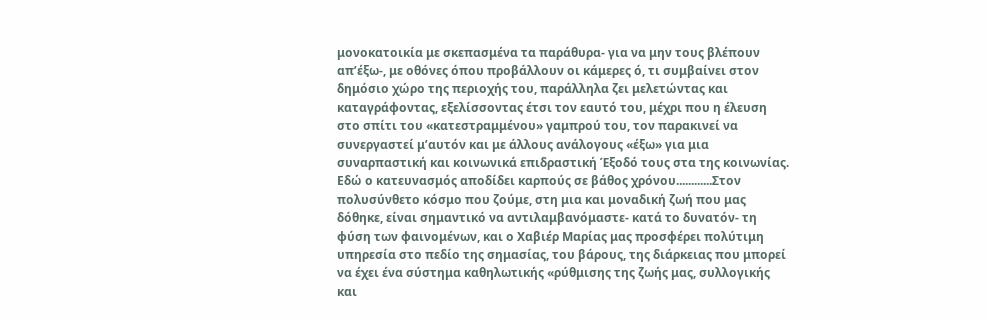μονοκατοικία με σκεπασμένα τα παράθυρα- για να μην τους βλέπουν απ’έξω-, με οθόνες όπου προβάλλουν οι κάμερες ό, τι συμβαίνει στον δημόσιο χώρο της περιοχής του, παράλληλα ζει μελετώντας και καταγράφοντας, εξελίσσοντας έτσι τον εαυτό του, μέχρι που η έλευση στο σπίτι του «κατεστραμμένου» γαμπρού του, τον παρακινεί να συνεργαστεί μ’αυτόν και με άλλους ανάλογους «έξω» για μια συναρπαστική και κοινωνικά επιδραστική Έξοδό τους στα της κοινωνίας. Εδώ ο κατευνασμός αποδίδει καρπούς σε βάθος χρόνου............Στον πολυσύνθετο κόσμο που ζούμε, στη μια και μοναδική ζωή που μας δόθηκε, είναι σημαντικό να αντιλαμβανόμαστε- κατά το δυνατόν- τη φύση των φαινομένων, και ο Χαβιέρ Μαρίας μας προσφέρει πολύτιμη υπηρεσία στο πεδίο της σημασίας, του βάρους, της διάρκειας που μπορεί να έχει ένα σύστημα καθηλωτικής «ρύθμισης της ζωής μας, συλλογικής και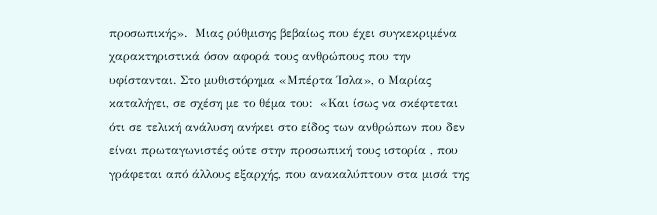προσωπικής».  Μιας ρύθμισης βεβαίως που έχει συγκεκριμένα χαρακτηριστικά όσον αφορά τους ανθρώπους που την υφίστανται. Στο μυθιστόρημα «Μπέρτα Ίσλα», ο Μαρίας καταλήγει, σε σχέση με το θέμα του:  «Και ίσως να σκέφτεται ότι σε τελική ανάλυση ανήκει στο είδος των ανθρώπων που δεν είναι πρωταγωνιστές ούτε στην προσωπική τους ιστορία , που γράφεται από άλλους εξαρχής, που ανακαλύπτουν στα μισά της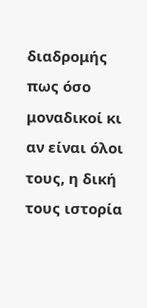διαδρομής πως όσο μοναδικοί κι αν είναι όλοι τους, η δική τους ιστορία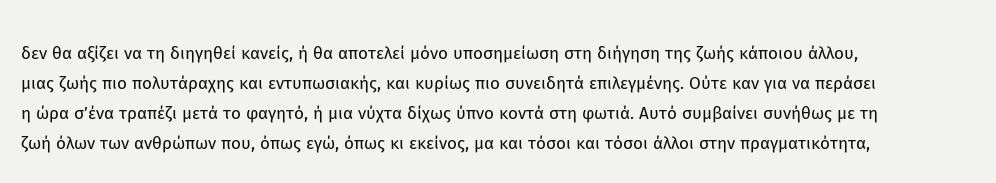δεν θα αξίζει να τη διηγηθεί κανείς, ή θα αποτελεί μόνο υποσημείωση στη διήγηση της ζωής κάποιου άλλου, μιας ζωής πιο πολυτάραχης και εντυπωσιακής, και κυρίως πιο συνειδητά επιλεγμένης. Ούτε καν για να περάσει η ώρα σ’ένα τραπέζι μετά το φαγητό, ή μια νύχτα δίχως ύπνο κοντά στη φωτιά. Αυτό συμβαίνει συνήθως με τη ζωή όλων των ανθρώπων που, όπως εγώ, όπως κι εκείνος, μα και τόσοι και τόσοι άλλοι στην πραγματικότητα,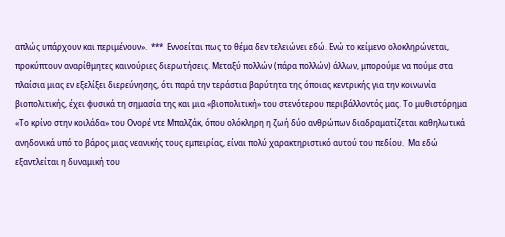απλώς υπάρχουν και περιμένουν».  ***  Εννοείται πως το θέμα δεν τελειώνει εδώ. Ενώ το κείμενο ολοκληρώνεται, προκύπτουν αναρίθμητες καινούριες διερωτήσεις. Μεταξύ πολλών (πάρα πολλών) άλλων, μπορούμε να πούμε στα πλαίσια μιας εν εξελίξει διερεύνησης, ότι παρά την τεράστια βαρύτητα της όποιας κεντρικής για την κοινωνία βιοπολιτικής, έχει φυσικά τη σημασία της και μια «βιοπολιτική» του στενότερου περιβάλλοντός μας. Το μυθιστόρημα «Το κρίνο στην κοιλάδα» του Ονορέ ντε Μπαλζάκ, όπου ολόκληρη η ζωή δύο ανθρώπων διαδραματίζεται καθηλωτικά ανηδονικά υπό το βάρος μιας νεανικής τους εμπειρίας, είναι πολύ χαρακτηριστικό αυτού του πεδίου.  Μα εδώ εξαντλείται η δυναμική του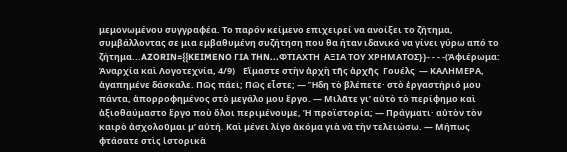μεμονωμένου συγγραφέα. Το παρόν κείμενο επιχειρεί να ανοίξει το ζήτημα, συμβάλλοντας σε μια εμβαθυμένη συζήτηση που θα ήταν ιδανικό να γίνει γύρω από το ζήτημα...AZORIN={{KEIMENO ΓIA THN...ΦΤΙΑΧΤΗ  ΑΞΙΑ ΤΟΥ ΧΡΗΜΑΤΟΣ}}- - - -(Ἀφιέρωμα: Ἀναρχία καὶ Λογοτεχνία, 4/9)    Εἴμαστε στὴν ἀρχὴ τῆς ἀρχῆς  Γουέλς  — ΚΑΛΗΜΕΡΑ, ἀγαπημένε δάσκαλε. Πῶς πάει; Πῶς εἶστε; — Ἤδη τὸ βλέπετε· στὸ ἐργαστήριό μου πάντα, ἀπορροφημένος στὸ μεγάλο μου ἔργο. — Μιλᾶτε γι’ αὐτὸ τὸ περίφημο καὶ ἀξιοθαύμαστο ἔργο ποὺ ὅλοι περιμένουμε, Ἡ προϊστορία; — Πράγματι· αὐτὸν τὸν καιρὸ ἀσχολοῦμαι μ’ αὐτή. Καὶ μένει λίγο ἀκόμα γιὰ νὰ τὴν τελειώσω. — Μήπως φτάσατε στὶς ἱστορικὰ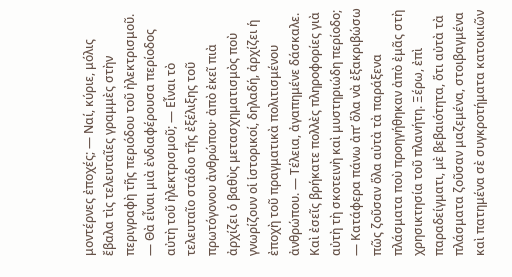μοντέρνες ἐποχές; — Ναί, κύριε, μόλις ἔβαλα τὶς τελευταῖες γραμμὲς στὴν περιγραφὴ τῆς περιόδου τοῦ ἠλεκτρισμοῦ. — Θὰ εἶναι μιὰ ἐνδιαφέρουσα περίοδος αὐτὴ τοῦ ἠλεκτρισμοῦ; — Εἶναι τὸ τελευταῖο στάδιο τῆς ἐξέλιξης τοῦ πρωτόγονου ἀνθρώπου· ἀπὸ ἐκεῖ πιὰ ἀρχίζει ὁ βαθὺς μετασχηματισμὸς ποὺ γνωρίζουν οἱ ἱστορικοί, δηλαδή, ἀρχίζει ἡ ἐποχὴ τοῦ πραγματικὰ πολιτισμένου ἀνθρώπου. — Τέλεια, ἀγαπημένε δάσκαλε. Καὶ ἐσεῖς βρήκατε πολλὲς πληροφορίες γιὰ αὐτὴ τὴ σκοτεινὴ καὶ μυστηριώδη περίοδο; — Κατάφερα πάνω ἀπ’ ὅλα νὰ ἐξακριβώσω πῶς ζοῦσαν ὅλα αὐτὰ τὰ παράξενα πλάσματα ποὺ προηγήθηκαν ἀπὸ ἐμᾶς στὴ χρησικτησία τοῦ πλανήτη. Ξέρω, ἐπὶ παραδείγματι, μὲ βεβαιότητα, ὅτι αὐτὰ τὰ πλάσματα ζοῦσαν μαζεμένα, στοιβαγμένα καὶ πατημένα σὲ συγκροτήματα κατοικιῶν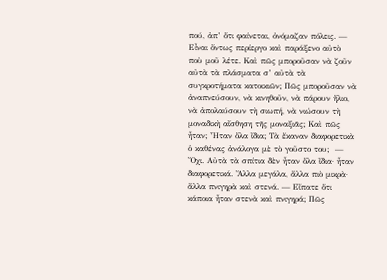πού, ἀπ’ ὅτι φαίνεται, ὀνόμαζαν πόλεις. — Εἶναι ὄντως περίεργο καὶ παράξενο αὐτὸ ποὺ μοῦ λέτε. Καὶ πῶς μποροῦσαν νὰ ζοῦν αὐτὰ τὰ πλάσματα σ’ αὐτὰ τὰ συγκροτήματα κατοικιῶν; Πῶς μποροῦσαν νὰ ἀναπνεύσουν, νὰ κινηθοῦν, νὰ πάρουν ἥλιο, νὰ ἀπολαύσουν τὴ σιωπή, νὰ νιώσουν τὴ μοναδικὴ αἴσθηση τῆς μοναξιᾶς; Καὶ πῶς ἦταν; Ἦταν ὅλα ἴδια; Τὰ ἔκαναν διαφορετικὰ ὁ καθένας ἀνάλογα μὲ τὸ γοῦστο του;  — Ὄχι. Αὐτὰ τὰ σπίτια δὲν ἦταν ὅλα ἴδια· ἦταν διαφορετικά. Ἄλλα μεγάλα, ἄλλα πιὸ μικρὰ· ἄλλα πνιγηρὰ καὶ στενά. — Εἴπατε ὅτι κάποια ἦταν στενὰ καὶ πνιγηρά; Πῶς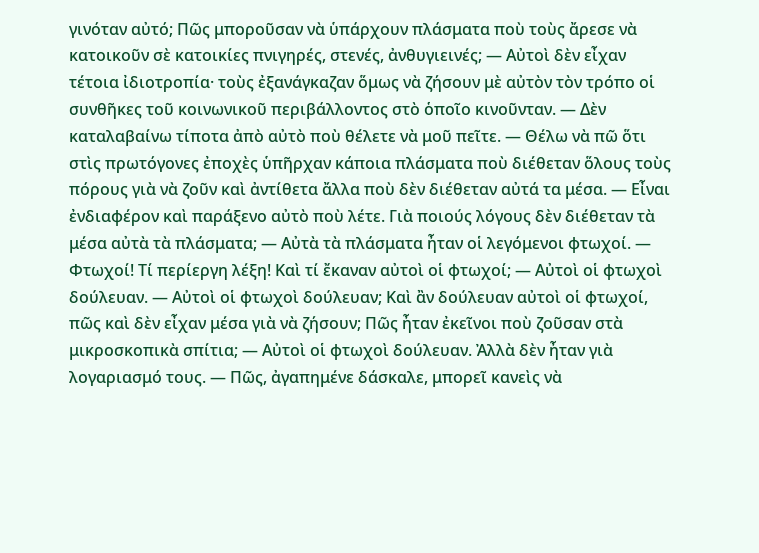γινόταν αὐτό; Πῶς μποροῦσαν νὰ ὑπάρχουν πλάσματα ποὺ τοὺς ἄρεσε νὰ κατοικοῦν σὲ κατοικίες πνιγηρές, στενές, ἀνθυγιεινές; — Αὐτοὶ δὲν εἶχαν τέτοια ἰδιοτροπία· τοὺς ἐξανάγκαζαν ὅμως νὰ ζήσουν μὲ αὐτὸν τὸν τρόπο οἱ συνθῆκες τοῦ κοινωνικοῦ περιβάλλοντος στὸ ὁποῖο κινοῦνταν. — Δὲν καταλαβαίνω τίποτα ἀπὸ αὐτὸ ποὺ θέλετε νὰ μοῦ πεῖτε. — Θέλω νὰ πῶ ὅτι στὶς πρωτόγονες ἐποχὲς ὑπῆρχαν κάποια πλάσματα ποὺ διέθεταν ὅλους τοὺς πόρους γιὰ νὰ ζοῦν καὶ ἀντίθετα ἄλλα ποὺ δὲν διέθεταν αὐτά τα μέσα. — Εἶναι ἐνδιαφέρον καὶ παράξενο αὐτὸ ποὺ λέτε. Γιὰ ποιούς λόγους δὲν διέθεταν τὰ μέσα αὐτὰ τὰ πλάσματα; — Αὐτὰ τὰ πλάσματα ἦταν οἱ λεγόμενοι φτωχοί. — Φτωχοί! Τί περίεργη λέξη! Καὶ τί ἔκαναν αὐτοὶ οἱ φτωχοί; — Αὐτοὶ οἱ φτωχοὶ δούλευαν. — Αὐτοὶ οἱ φτωχοὶ δούλευαν; Καὶ ἂν δούλευαν αὐτοὶ οἱ φτωχοί, πῶς καὶ δὲν εἶχαν μέσα γιὰ νὰ ζήσουν; Πῶς ἦταν ἐκεῖνοι ποὺ ζοῦσαν στὰ μικροσκοπικὰ σπίτια; — Αὐτοὶ οἱ φτωχοὶ δούλευαν. Ἀλλὰ δὲν ἦταν γιὰ λογαριασμό τους. — Πῶς, ἀγαπημένε δάσκαλε, μπορεῖ κανεὶς νὰ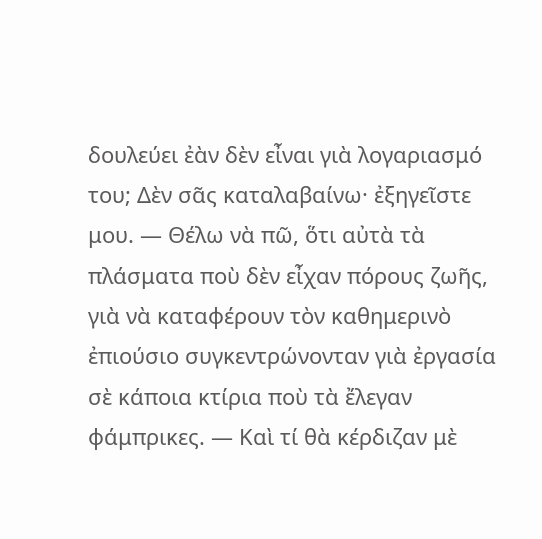δουλεύει ἐὰν δὲν εἶναι γιὰ λογαριασμό του; Δὲν σᾶς καταλαβαίνω· ἐξηγεῖστε μου. — Θέλω νὰ πῶ, ὅτι αὐτὰ τὰ πλάσματα ποὺ δὲν εἶχαν πόρους ζωῆς, γιὰ νὰ καταφέρουν τὸν καθημερινὸ ἐπιούσιο συγκεντρώνονταν γιὰ ἐργασία σὲ κάποια κτίρια ποὺ τὰ ἔλεγαν φάμπρικες. — Καὶ τί θὰ κέρδιζαν μὲ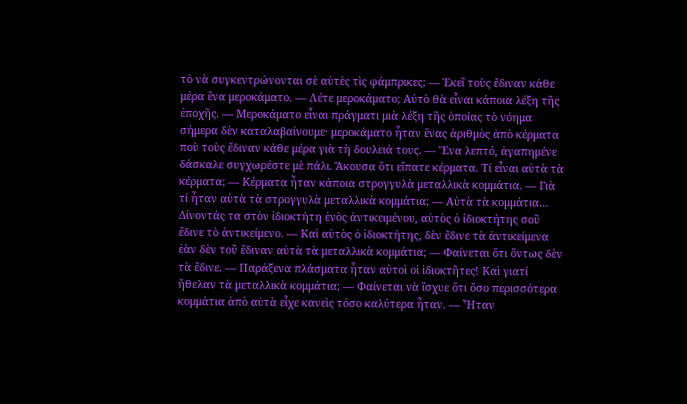τὸ νὰ συγκεντρώνονται σὲ αὐτὲς τὶς φάμπρικες; — Ἐκεῖ τοὺς ἔδιναν κάθε μέρα ἕνα μεροκάματο. — Λέτε μεροκάματο; Αὐτὸ θὰ εἶναι κάποια λέξη τῆς ἐποχῆς. — Μεροκάματο εἶναι πράγματι μιὰ λέξη τῆς ὁποίας τὸ νόημα σήμερα δὲν καταλαβαίνουμε· μεροκάματο ἦταν ἕνας ἀριθμὸς ἀπὸ κέρματα ποὺ τοὺς ἔδιναν κάθε μέρα γιὰ τὴ δουλειά τους. — Ἕνα λεπτό, ἀγαπημένε δάσκαλε συγχωρέστε μὲ πάλι. Ἄκουσα ὅτι εἴπατε κέρματα. Τί εἶναι αὐτὰ τὰ κέρματα; — Κέρματα ἦταν κάποια στρογγυλὰ μεταλλικὰ κομμάτια. — Γιὰ τί ἦταν αὐτὰ τὰ στρογγυλὰ μεταλλικὰ κομμάτια; — Αὐτὰ τὰ κομμάτια… Δίνοντάς τα στὸν ἰδιοκτήτη ἑνὸς ἀντικειμένου, αὐτὸς ὁ ἰδιοκτήτης σοῦ ἔδινε τὸ ἀντικείμενο. — Καὶ αὐτὸς ὁ ἰδιοκτήτης, δὲν ἔδινε τὰ ἀντικείμενα ἐὰν δὲν τοῦ ἔδιναν αὐτὰ τὰ μεταλλικὰ κομμάτια; — Φαίνεται ὅτι ὄντως δὲν τὰ ἔδινε. — Παράξενα πλάσματα ἦταν αὐτοὶ οἱ ἰδιοκτῆτες! Καὶ γιατί ἤθελαν τὰ μεταλλικὰ κομμάτια; — Φαίνεται νὰ ἴσχυε ὅτι ὅσο περισσότερα κομμάτια ἀπὸ αὐτὰ εἶχε κανεὶς τόσο καλύτερα ἦταν. — Ἦταν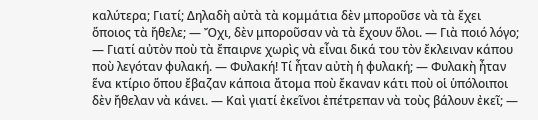καλύτερα; Γιατί; Δηλαδὴ αὐτὰ τὰ κομμάτια δὲν μποροῦσε νὰ τὰ ἔχει ὅποιος τὰ ἤθελε; — Ὄχι, δὲν μποροῦσαν νὰ τὰ ἔχουν ὅλοι. — Γιὰ ποιό λόγο; — Γιατί αὐτὸν ποὺ τὰ ἔπαιρνε χωρὶς νὰ εἶναι δικά του τὸν ἔκλειναν κάπου ποὺ λεγόταν φυλακή. — Φυλακή! Τί ἦταν αὐτὴ ἡ φυλακή; — Φυλακὴ ἦταν ἕνα κτίριο ὅπου ἔβαζαν κάποια ἄτομα ποὺ ἔκαναν κάτι ποὺ οἱ ὑπόλοιποι δὲν ἤθελαν νὰ κάνει. — Καὶ γιατί ἐκεῖνοι ἐπέτρεπαν νὰ τοὺς βάλουν ἐκεῖ; —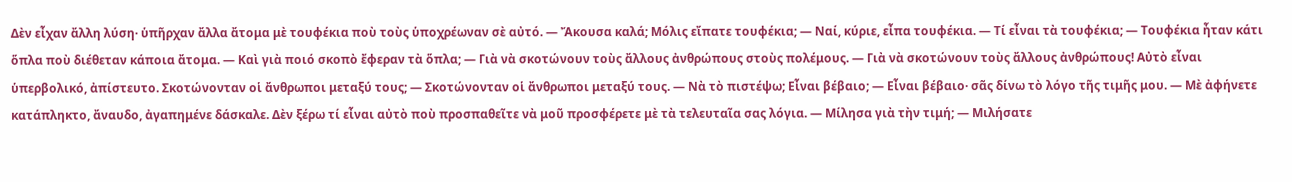Δὲν εἶχαν ἄλλη λύση· ὑπῆρχαν ἄλλα ἄτομα μὲ τουφέκια ποὺ τοὺς ὑποχρέωναν σὲ αὐτό. — Ἄκουσα καλά; Μόλις εἴπατε τουφέκια; — Ναί, κύριε, εἶπα τουφέκια. — Τί εἶναι τὰ τουφέκια; — Τουφέκια ἦταν κάτι ὅπλα ποὺ διέθεταν κάποια ἄτομα. — Καὶ γιὰ ποιό σκοπὸ ἔφεραν τὰ ὅπλα; — Γιὰ νὰ σκοτώνουν τοὺς ἄλλους ἀνθρώπους στοὺς πολέμους. — Γιὰ νὰ σκοτώνουν τοὺς ἄλλους ἀνθρώπους! Αὐτὸ εἶναι ὑπερβολικό, ἀπίστευτο. Σκοτώνονταν οἱ ἄνθρωποι μεταξύ τους; — Σκοτώνονταν οἱ ἄνθρωποι μεταξύ τους. — Νὰ τὸ πιστέψω; Εἶναι βέβαιο; — Εἶναι βέβαιο· σᾶς δίνω τὸ λόγο τῆς τιμῆς μου. — Μὲ ἀφήνετε κατάπληκτο, ἄναυδο, ἀγαπημένε δάσκαλε. Δὲν ξέρω τί εἶναι αὐτὸ ποὺ προσπαθεῖτε νὰ μοῦ προσφέρετε μὲ τὰ τελευταῖα σας λόγια. — Μίλησα γιὰ τὴν τιμή; — Μιλήσατε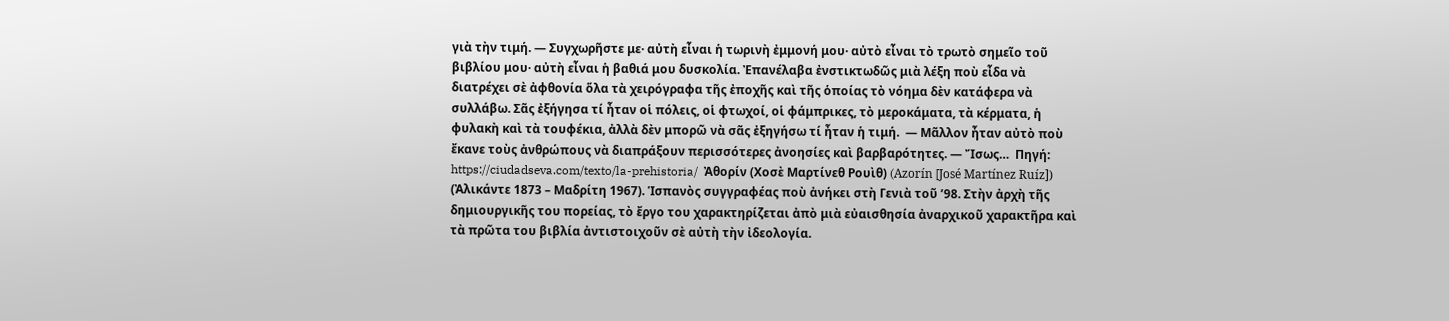γιὰ τὴν τιμή. — Συγχωρῆστε με· αὐτὴ εἶναι ἡ τωρινὴ ἐμμονή μου· αὐτὸ εἶναι τὸ τρωτὸ σημεῖο τοῦ βιβλίου μου· αὐτὴ εἶναι ἡ βαθιά μου δυσκολία. Ἐπανέλαβα ἐνστικτωδῶς μιὰ λέξη ποὺ εἶδα νὰ διατρέχει σὲ ἀφθονία ὅλα τὰ χειρόγραφα τῆς ἐποχῆς καὶ τῆς ὁποίας τὸ νόημα δὲν κατάφερα νὰ συλλάβω. Σᾶς ἐξήγησα τί ἦταν οἱ πόλεις, οἱ φτωχοί, οἱ φάμπρικες, τὸ μεροκάματα, τὰ κέρματα, ἡ φυλακὴ καὶ τὰ τουφέκια, ἀλλὰ δὲν μπορῶ νὰ σᾶς ἐξηγήσω τί ἦταν ἡ τιμή.  — Μᾶλλον ἦταν αὐτὸ ποὺ ἔκανε τοὺς ἀνθρώπους νὰ διαπράξουν περισσότερες ἀνοησίες καὶ βαρβαρότητες. — Ἴσως…  Πηγή: https://ciudadseva.com/texto/la-prehistoria/  Ἀθορίν (Χοσὲ Μαρτίνεθ Ρουὶθ) (Azorín [José Martínez Ruíz]) (Ἀλικάντε 1873 – Μαδρίτη 1967). Ἱσπανὸς συγγραφέας ποὺ ἀνήκει στὴ Γενιὰ τοῦ ’98. Στὴν ἀρχὴ τῆς δημιουργικῆς του πορείας, τὸ ἔργο του χαρακτηρίζεται ἀπὸ μιὰ εὐαισθησία ἀναρχικοῦ χαρακτῆρα καὶ τὰ πρῶτα του βιβλία ἀντιστοιχοῦν σὲ αὐτὴ τὴν ἰδεολογία.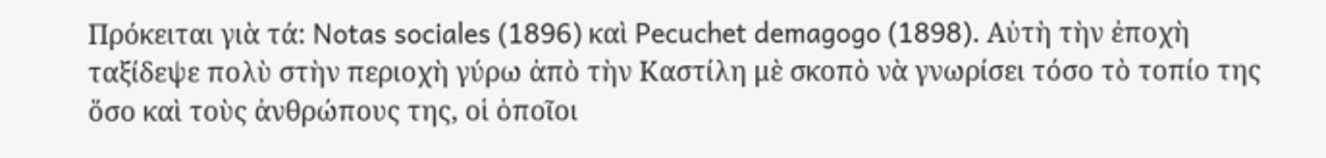Πρόκειται γιὰ τά: Notas sociales (1896) καὶ Pecuchet demagogo (1898). Αὐτὴ τὴν ἐποχὴ ταξίδεψε πολὺ στὴν περιοχὴ γύρω ἀπὸ τὴν Καστίλη μὲ σκοπὸ νὰ γνωρίσει τόσο τὸ τοπίο της ὅσο καὶ τοὺς ἀνθρώπους της, οἱ ὁποῖοι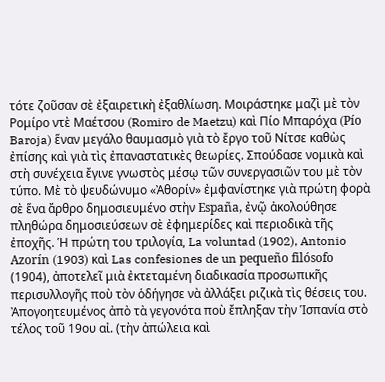τότε ζοῦσαν σὲ ἐξαιρετικὴ ἐξαθλίωση. Μοιράστηκε μαζὶ μὲ τὸν Ρομίρο ντὲ Μαέτσου (Romiro de Maetzu) καὶ Πίο Μπαρόχα (Pío Baroja) ἕναν μεγάλο θαυμασμὸ γιὰ τὸ ἔργο τοῦ Νίτσε καθὼς ἐπίσης καὶ γιὰ τὶς ἐπαναστατικὲς θεωρίες. Σπούδασε νομικὰ καὶ στὴ συνέχεια ἔγινε γνωστὸς μέσῳ τῶν συνεργασιῶν του μὲ τὸν τύπο. Μὲ τὸ ψευδώνυμο «Ἀθορίν» ἐμφανίστηκε γιὰ πρώτη φορὰ σὲ ἕνα ἄρθρο δημοσιευμένο στὴν España, ἐνῷ ἀκολούθησε πληθώρα δημοσιεύσεων σὲ ἐφημερίδες καὶ περιοδικὰ τῆς ἐποχῆς. Ἡ πρώτη του τριλογία, La voluntad (1902), Antonio Azorín (1903) καὶ Las confesiones de un pequeño filósofo (1904), ἀποτελεῖ μιὰ ἐκτεταμένη διαδικασία προσωπικῆς περισυλλογῆς ποὺ τὸν ὁδήγησε νὰ ἀλλάξει ριζικὰ τὶς θέσεις του. Ἀπογοητευμένος ἀπὸ τὰ γεγονότα ποὺ ἔπληξαν τὴν Ἱσπανία στὸ τέλος τοῦ 19ου αἰ. (τὴν ἀπώλεια καὶ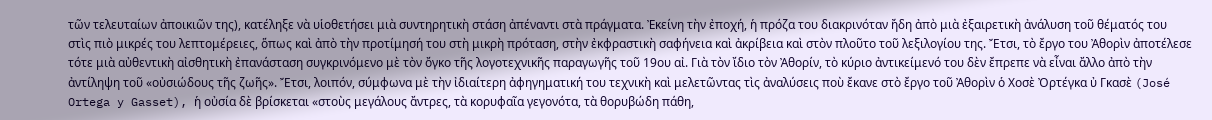τῶν τελευταίων ἀποικιῶν της), κατέληξε νὰ υἱοθετήσει μιὰ συντηρητικὴ στάση ἀπέναντι στὰ πράγματα. Ἐκείνη τὴν ἐποχή, ἡ πρόζα του διακρινόταν ἤδη ἀπὸ μιὰ ἐξαιρετικὴ ἀνάλυση τοῦ θέματός του στὶς πιὸ μικρές του λεπτομέρειες, ὅπως καὶ ἀπὸ τὴν προτίμησή του στὴ μικρὴ πρόταση, στὴν ἐκφραστικὴ σαφήνεια καὶ ἀκρίβεια καὶ στὸν πλοῦτο τοῦ λεξιλογίου της. Ἔτσι, τὸ ἔργο του Ἀθορὶν ἀποτέλεσε τότε μιὰ αὐθεντικὴ αἰσθητικὴ ἐπανάσταση συγκρινόμενο μὲ τὸν ὄγκο τῆς λογοτεχνικῆς παραγωγῆς τοῦ 19ου αἰ. Γιὰ τὸν ἴδιο τὸν Ἀθορίν, τὸ κύριο ἀντικείμενό του δὲν ἔπρεπε νὰ εἶναι ἄλλο ἀπὸ τὴν ἀντίληψη τοῦ «οὐσιώδους τῆς ζωῆς». Ἔτσι, λοιπόν, σύμφωνα μὲ τὴν ἰδιαίτερη ἀφηγηματική του τεχνικὴ καὶ μελετῶντας τὶς ἀναλύσεις ποὺ ἔκανε στὸ ἔργο τοῦ Ἀθορὶν ὁ Χοσὲ Ὀρτέγκα ὐ Γκασὲ (José Ortega y Gasset), ἡ οὐσία δὲ βρίσκεται «στοὺς μεγάλους ἄντρες, τὰ κορυφαῖα γεγονότα, τὰ θορυβώδη πάθη,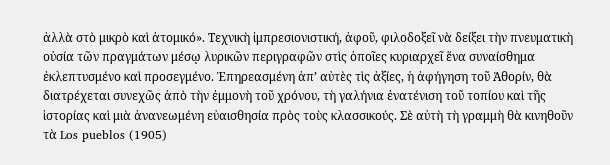ἀλλὰ στὸ μικρὸ καὶ ἀτομικό». Τεχνικὴ ἰμπρεσιονιστική, ἀφοῦ, φιλοδοξεῖ νὰ δείξει τὴν πνευματικὴ οὐσία τῶν πραγμάτων μέσῳ λυρικῶν περιγραφῶν στὶς ὁποῖες κυριαρχεῖ ἕνα συναίσθημα ἐκλεπτυσμένο καὶ προσεγμένο. Ἐπηρεασμένη ἀπ’ αὐτὲς τὶς ἀξίες, ἡ ἀφήγηση τοῦ Ἀθορίν, θὰ διατρέχεται συνεχῶς ἀπὸ τὴν ἐμμονὴ τοῦ χρόνου, τὴ γαλήνια ἐνατένιση τοῦ τοπίου καὶ τῆς ἱστορίας καὶ μιὰ ἀνανεωμένη εὐαισθησία πρὸς τοὺς κλασσικούς. Σὲ αὐτὴ τὴ γραμμὴ θὰ κινηθοῦν τὰ Los pueblos (1905)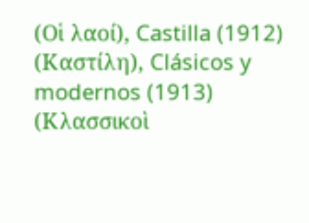(Οἱ λαοί), Castilla (1912) (Καστίλη), Clásicos y modernos (1913) (Κλασσικοὶ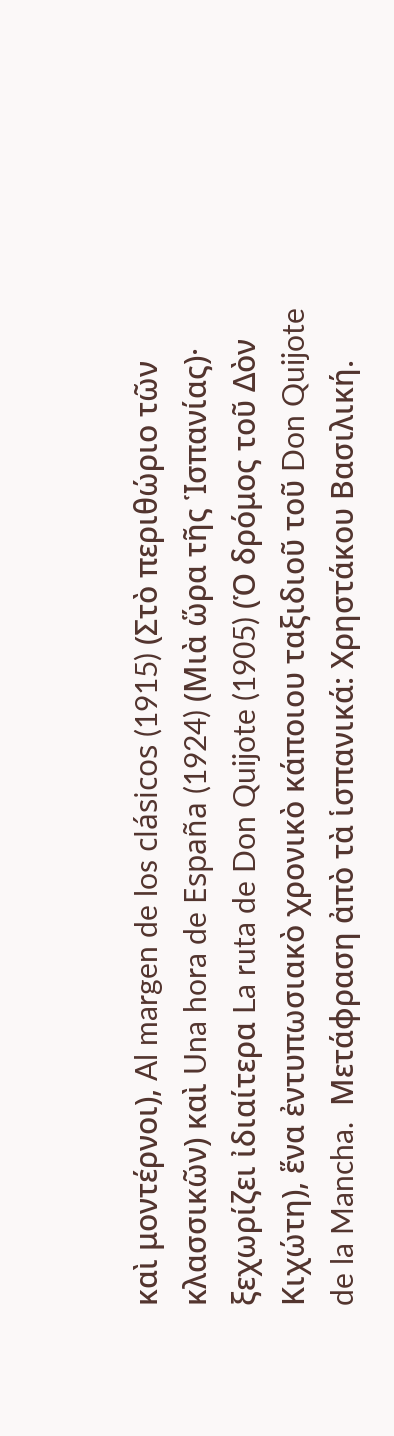καὶ μοντέρνοι), Al margen de los clásicos (1915) (Στὸ περιθώριο τῶν κλασσικῶν) καὶ Una hora de España (1924) (Μιὰ ὥρα τῆς Ἱσπανίας)· ξεχωρίζει ἰδιαίτερα La ruta de Don Quijote (1905) (Ὁ δρόμος τοῦ Δὸν Κιχώτη), ἕνα ἐντυπωσιακὸ χρονικὸ κάποιου ταξιδιοῦ τοῦ Don Quijote de la Mancha.  Μετάφραση ἀπὸ τὰ ἱσπανικά: Χρηστάκου Βασιλική.